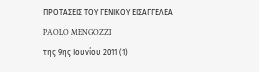ΠΡΟΤΑΣΕΙΣ ΤΟΥ ΓΕΝΙΚΟΥ ΕΙΣΑΓΓΕΛΕΑ
PAOLO MENGOZZI
της 9ης Ιουνίου 2011 (1)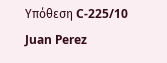Υπόθεση C‑225/10
Juan Perez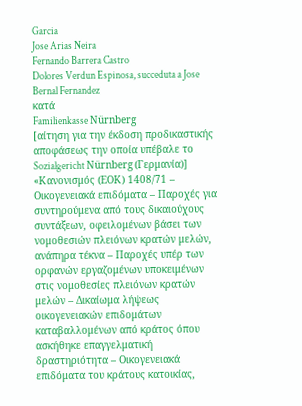Garcia
Jose Arias Neira
Fernando Barrera Castro
Dolores Verdun Espinosa, succeduta a Jose Bernal Fernandez
κατά
Familienkasse Nürnberg
[αίτηση για την έκδοση προδικαστικής αποφάσεως την οποία υπέβαλε το Sozialgericht Nürnberg (Γερμανία)]
«Κανονισμός (ΕΟΚ) 1408/71 – Οικογενειακά επιδόματα – Παροχές για συντηρούμενα από τους δικαιούχους συντάξεων, οφειλομένων βάσει των νομοθεσιών πλειόνων κρατών μελών, ανάπηρα τέκνα – Παροχές υπέρ των ορφανών εργαζομένων υποκειμένων στις νομοθεσίες πλειόνων κρατών μελών – Δικαίωμα λήψεως οικογενειακών επιδομάτων καταβαλλομένων από κράτος όπου ασκήθηκε επαγγελματική δραστηριότητα – Οικογενειακά επιδόματα του κράτους κατοικίας,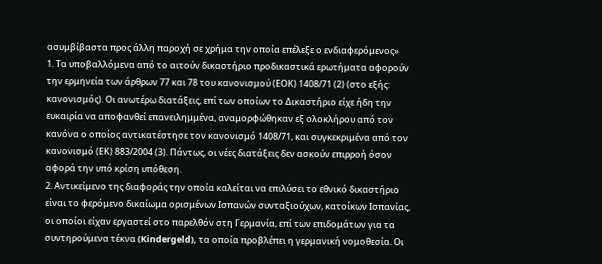ασυμβίβαστα προς άλλη παροχή σε χρήμα την οποία επέλεξε ο ενδιαφερόμενος»
1. Τα υποβαλλόμενα από το αιτούν δικαστήριο προδικαστικά ερωτήματα αφορούν την ερμηνεία των άρθρων 77 και 78 του κανονισμού (ΕΟΚ) 1408/71 (2) (στο εξής: κανονισμός). Οι ανωτέρω διατάξεις, επί των οποίων το Δικαστήριο είχε ήδη την ευκαιρία να αποφανθεί επανειλημμένα, αναμορφώθηκαν εξ ολοκλήρου από τον κανόνα ο οποίος αντικατέστησε τον κανονισμό 1408/71, και συγκεκριμένα από τον κανονισμό (ΕΚ) 883/2004 (3). Πάντως, οι νέες διατάξεις δεν ασκούν επιρροή όσον αφορά την υπό κρίση υπόθεση.
2. Αντικείμενο της διαφοράς την οποία καλείται να επιλύσει το εθνικό δικαστήριο είναι το φερόμενο δικαίωμα ορισμένων Ισπανών συνταξιούχων, κατοίκων Ισπανίας, οι οποίοι είχαν εργαστεί στο παρελθόν στη Γερμανία, επί των επιδομάτων για τα συντηρούμενα τέκνα (Kindergeld), τα οποία προβλέπει η γερμανική νομοθεσία. Οι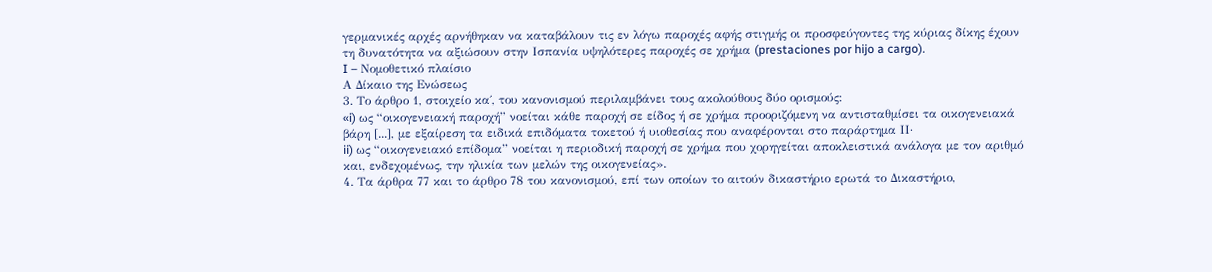γερμανικές αρχές αρνήθηκαν να καταβάλουν τις εν λόγω παροχές αφής στιγμής οι προσφεύγοντες της κύριας δίκης έχουν τη δυνατότητα να αξιώσουν στην Ισπανία υψηλότερες παροχές σε χρήμα (prestaciones por hijo a cargo).
I – Νομοθετικό πλαίσιο
Α Δίκαιο της Ενώσεως
3. Το άρθρο 1, στοιχείο κα΄, του κανονισμού περιλαμβάνει τους ακολούθους δύο ορισμούς:
«i) ως “οικογενειακή παροχή” νοείται κάθε παροχή σε είδος ή σε χρήμα προοριζόμενη να αντισταθμίσει τα οικογενειακά βάρη [...], με εξαίρεση τα ειδικά επιδόματα τοκετού ή υιοθεσίας που αναφέρονται στο παράρτημα ΙΙ·
ii) ως “οικογενειακό επίδομα” νοείται η περιοδική παροχή σε χρήμα που χορηγείται αποκλειστικά ανάλογα με τον αριθμό και, ενδεχομένως, την ηλικία των μελών της οικογενείας».
4. Τα άρθρα 77 και το άρθρο 78 του κανονισμού, επί των οποίων το αιτούν δικαστήριο ερωτά το Δικαστήριο,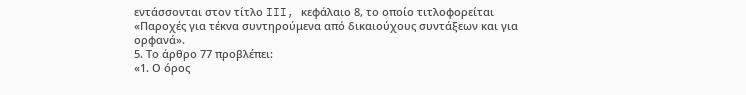εντάσσονται στον τίτλο III, κεφάλαιο 8, το οποίο τιτλοφορείται «Παροχές για τέκνα συντηρούμενα από δικαιούχους συντάξεων και για ορφανά».
5. Το άρθρο 77 προβλέπει:
«1. Ο όρος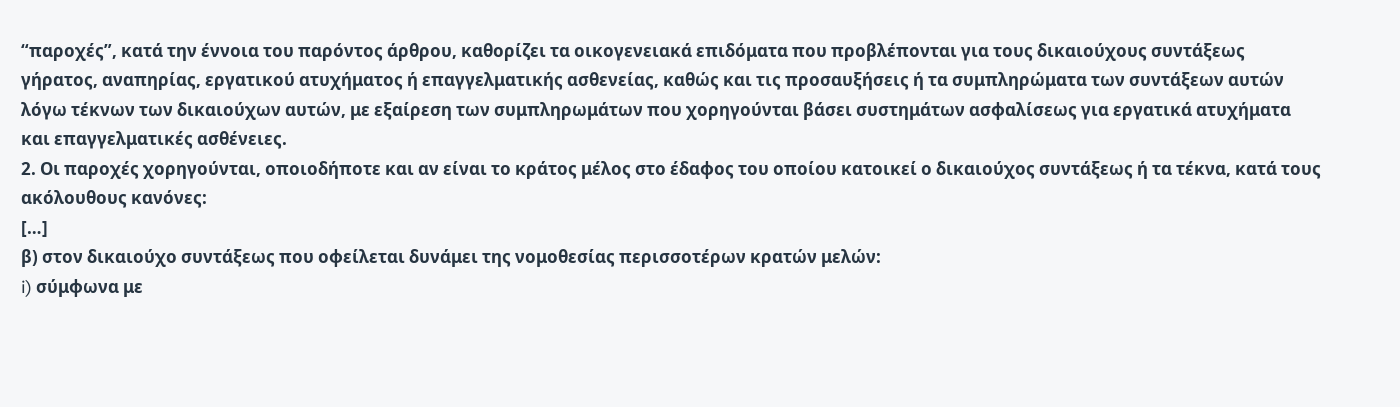“παροχές”, κατά την έννοια του παρόντος άρθρου, καθορίζει τα οικογενειακά επιδόματα που προβλέπονται για τους δικαιούχους συντάξεως γήρατος, αναπηρίας, εργατικού ατυχήματος ή επαγγελματικής ασθενείας, καθώς και τις προσαυξήσεις ή τα συμπληρώματα των συντάξεων αυτών λόγω τέκνων των δικαιούχων αυτών, με εξαίρεση των συμπληρωμάτων που χορηγούνται βάσει συστημάτων ασφαλίσεως για εργατικά ατυχήματα και επαγγελματικές ασθένειες.
2. Οι παροχές χορηγούνται, οποιοδήποτε και αν είναι το κράτος μέλος στο έδαφος του οποίου κατοικεί ο δικαιούχος συντάξεως ή τα τέκνα, κατά τους ακόλουθους κανόνες:
[…]
β) στον δικαιούχο συντάξεως που οφείλεται δυνάμει της νομοθεσίας περισσοτέρων κρατών μελών:
i) σύμφωνα με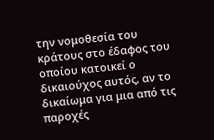την νομοθεσία του κράτους στο έδαφος του οποίου κατοικεί ο δικαιούχος αυτός, αν το δικαίωμα για μια από τις παροχές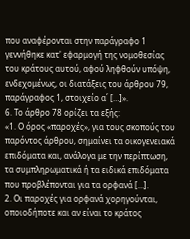που αναφέρονται στην παράγραφο 1 γεννήθηκε κατ' εφαρμογή της νομοθεσίας του κράτους αυτού, αφού ληφθούν υπόψη, ενδεχομένως, οι διατάξεις του άρθρου 79, παράγραφος 1, στοιχείο α΄ […]».
6. Το άρθρο 78 ορίζει τα εξής:
«1. Ο όρος «παροχές», για τους σκοπούς του παρόντος άρθρου, σημαίνει τα οικογενειακά επιδόματα και, ανάλογα με την περίπτωση, τα συμπληρωματικά ή τα ειδικά επιδόματα που προβλέπονται για τα ορφανά […].
2. Οι παροχές για ορφανά χορηγούνται, οποιοδήποτε και αν είναι το κράτος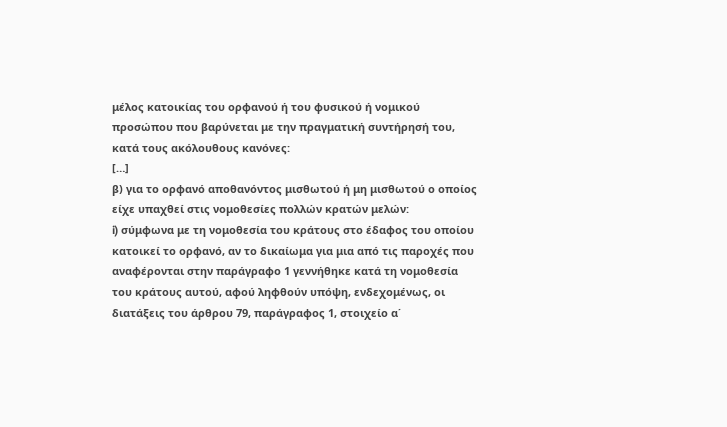μέλος κατοικίας του ορφανού ή του φυσικού ή νομικού προσώπου που βαρύνεται με την πραγματική συντήρησή του, κατά τους ακόλουθους κανόνες:
[…]
β) για το ορφανό αποθανόντος μισθωτού ή μη μισθωτού ο οποίος είχε υπαχθεί στις νομοθεσίες πολλών κρατών μελών:
i) σύμφωνα με τη νομοθεσία του κράτους στο έδαφος του οποίου κατοικεί το ορφανό, αν το δικαίωμα για μια από τις παροχές που αναφέρονται στην παράγραφο 1 γεννήθηκε κατά τη νομοθεσία του κράτους αυτού, αφού ληφθούν υπόψη, ενδεχομένως, οι διατάξεις του άρθρου 79, παράγραφος 1, στοιχείο α΄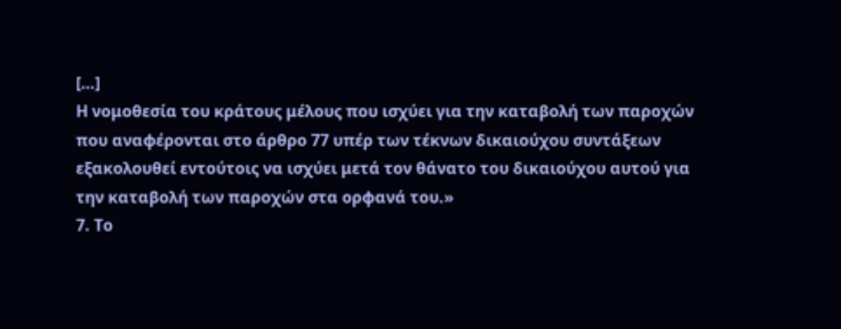[…]
Η νομοθεσία του κράτους μέλους που ισχύει για την καταβολή των παροχών που αναφέρονται στο άρθρο 77 υπέρ των τέκνων δικαιούχου συντάξεων εξακολουθεί εντούτοις να ισχύει μετά τον θάνατο του δικαιούχου αυτού για την καταβολή των παροχών στα ορφανά του.»
7. Το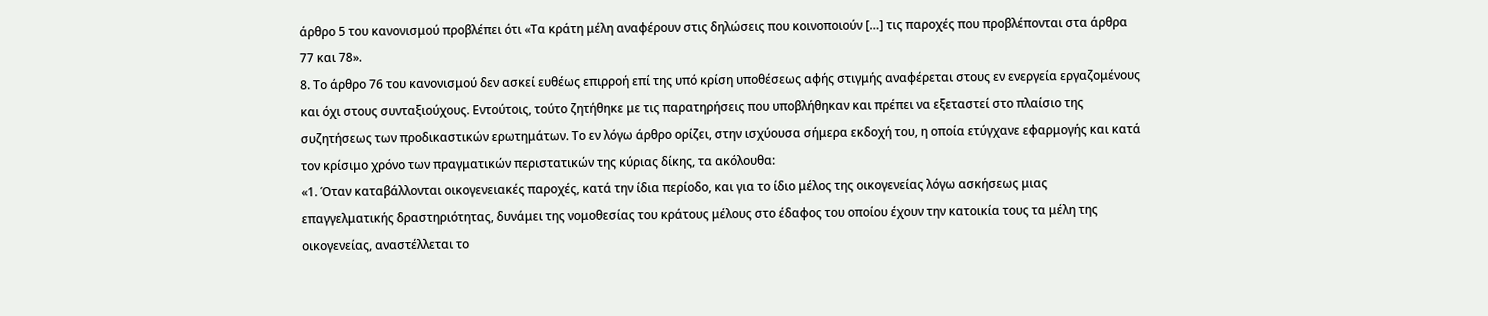άρθρο 5 του κανονισμού προβλέπει ότι «Τα κράτη μέλη αναφέρουν στις δηλώσεις που κοινοποιούν […] τις παροχές που προβλέπονται στα άρθρα 77 και 78».
8. Το άρθρο 76 του κανονισμού δεν ασκεί ευθέως επιρροή επί της υπό κρίση υποθέσεως αφής στιγμής αναφέρεται στους εν ενεργεία εργαζομένους και όχι στους συνταξιούχους. Εντούτοις, τούτο ζητήθηκε με τις παρατηρήσεις που υποβλήθηκαν και πρέπει να εξεταστεί στο πλαίσιο της συζητήσεως των προδικαστικών ερωτημάτων. Το εν λόγω άρθρο ορίζει, στην ισχύουσα σήμερα εκδοχή του, η οποία ετύγχανε εφαρμογής και κατά τον κρίσιμο χρόνο των πραγματικών περιστατικών της κύριας δίκης, τα ακόλουθα:
«1. Όταν καταβάλλονται οικογενειακές παροχές, κατά την ίδια περίοδο, και για το ίδιο μέλος της οικογενείας λόγω ασκήσεως μιας επαγγελματικής δραστηριότητας, δυνάμει της νομοθεσίας του κράτους μέλους στο έδαφος του οποίου έχουν την κατοικία τους τα μέλη της οικογενείας, αναστέλλεται το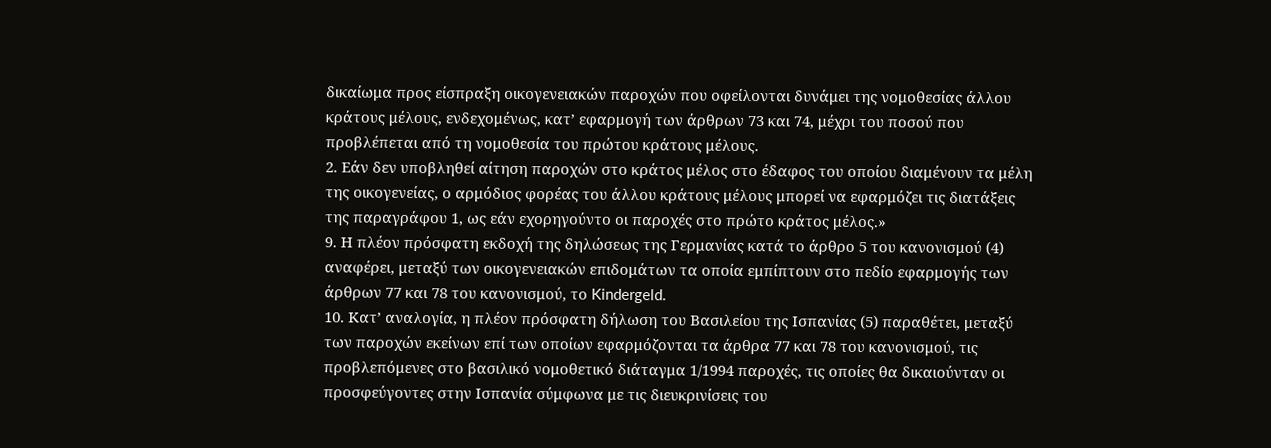δικαίωμα προς είσπραξη οικογενειακών παροχών που οφείλονται δυνάμει της νομοθεσίας άλλου κράτους μέλους, ενδεχομένως, κατ’ εφαρμογή των άρθρων 73 και 74, μέχρι του ποσού που προβλέπεται από τη νομοθεσία του πρώτου κράτους μέλους.
2. Εάν δεν υποβληθεί αίτηση παροχών στο κράτος μέλος στο έδαφος του οποίου διαμένουν τα μέλη της οικογενείας, ο αρμόδιος φορέας του άλλου κράτους μέλους μπορεί να εφαρμόζει τις διατάξεις της παραγράφου 1, ως εάν εχορηγούντο οι παροχές στο πρώτο κράτος μέλος.»
9. Η πλέον πρόσφατη εκδοχή της δηλώσεως της Γερμανίας κατά το άρθρο 5 του κανονισμού (4) αναφέρει, μεταξύ των οικογενειακών επιδομάτων τα οποία εμπίπτουν στο πεδίο εφαρμογής των άρθρων 77 και 78 του κανονισμού, το Kindergeld.
10. Κατ’ αναλογία, η πλέον πρόσφατη δήλωση του Βασιλείου της Ισπανίας (5) παραθέτει, μεταξύ των παροχών εκείνων επί των οποίων εφαρμόζονται τα άρθρα 77 και 78 του κανονισμού, τις προβλεπόμενες στο βασιλικό νομοθετικό διάταγμα 1/1994 παροχές, τις οποίες θα δικαιούνταν οι προσφεύγοντες στην Ισπανία σύμφωνα με τις διευκρινίσεις του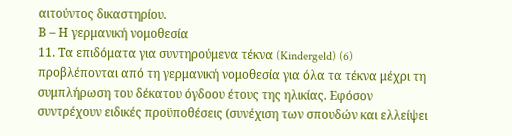αιτούντος δικαστηρίου.
Β – Η γερμανική νομοθεσία
11. Τα επιδόματα για συντηρούμενα τέκνα (Kindergeld) (6) προβλέπονται από τη γερμανική νομοθεσία για όλα τα τέκνα μέχρι τη συμπλήρωση του δέκατου όγδοου έτους της ηλικίας. Εφόσον συντρέχουν ειδικές προϋποθέσεις (συνέχιση των σπουδών και ελλείψει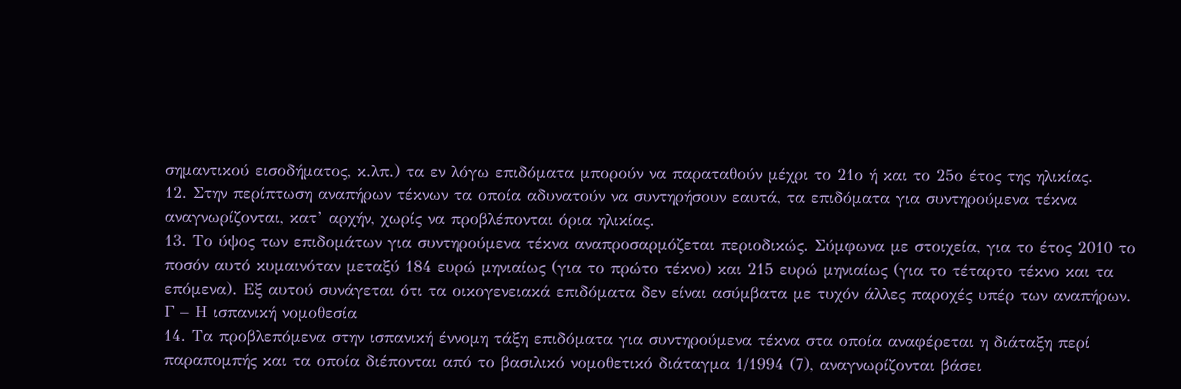σημαντικού εισοδήματος, κ.λπ.) τα εν λόγω επιδόματα μπορούν να παραταθούν μέχρι το 21ο ή και το 25ο έτος της ηλικίας.
12. Στην περίπτωση αναπήρων τέκνων τα οποία αδυνατούν να συντηρήσουν εαυτά, τα επιδόματα για συντηρούμενα τέκνα αναγνωρίζονται, κατ’ αρχήν, χωρίς να προβλέπονται όρια ηλικίας.
13. Το ύψος των επιδομάτων για συντηρούμενα τέκνα αναπροσαρμόζεται περιοδικώς. Σύμφωνα με στοιχεία, για το έτος 2010 το ποσόν αυτό κυμαινόταν μεταξύ 184 ευρώ μηνιαίως (για το πρώτο τέκνο) και 215 ευρώ μηνιαίως (για το τέταρτο τέκνο και τα επόμενα). Εξ αυτού συνάγεται ότι τα οικογενειακά επιδόματα δεν είναι ασύμβατα με τυχόν άλλες παροχές υπέρ των αναπήρων.
Γ – Η ισπανική νομοθεσία
14. Τα προβλεπόμενα στην ισπανική έννομη τάξη επιδόματα για συντηρούμενα τέκνα στα οποία αναφέρεται η διάταξη περί παραπομπής και τα οποία διέπονται από το βασιλικό νομοθετικό διάταγμα 1/1994 (7), αναγνωρίζονται βάσει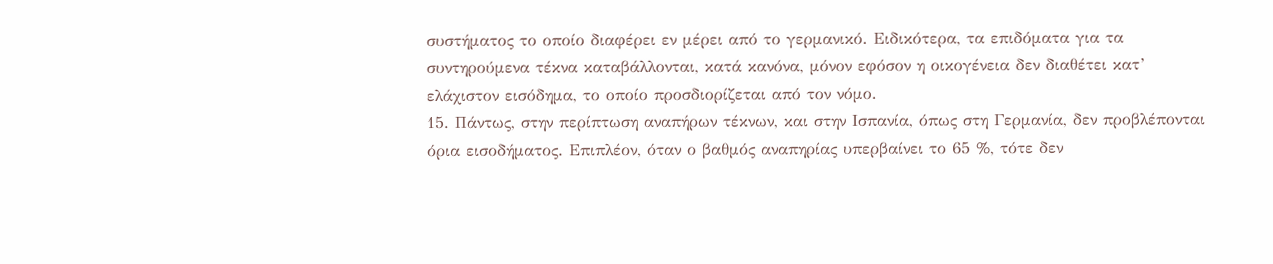συστήματος το οποίο διαφέρει εν μέρει από το γερμανικό. Ειδικότερα, τα επιδόματα για τα συντηρούμενα τέκνα καταβάλλονται, κατά κανόνα, μόνον εφόσον η οικογένεια δεν διαθέτει κατ’ ελάχιστον εισόδημα, το οποίο προσδιορίζεται από τον νόμο.
15. Πάντως, στην περίπτωση αναπήρων τέκνων, και στην Ισπανία, όπως στη Γερμανία, δεν προβλέπονται όρια εισοδήματος. Επιπλέον, όταν ο βαθμός αναπηρίας υπερβαίνει το 65 %, τότε δεν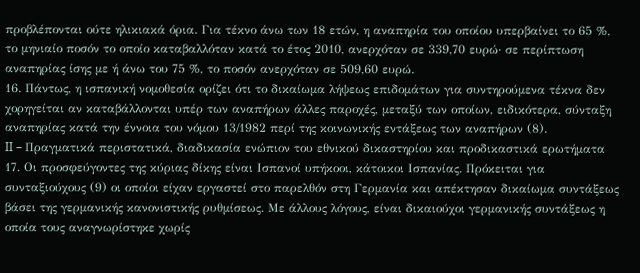προβλέπονται ούτε ηλικιακά όρια. Για τέκνο άνω των 18 ετών, η αναπηρία του οποίου υπερβαίνει το 65 %, το μηνιαίο ποσόν το οποίο καταβαλλόταν κατά το έτος 2010, ανερχόταν σε 339,70 ευρώ· σε περίπτωση αναπηρίας ίσης με ή άνω του 75 %, το ποσόν ανερχόταν σε 509,60 ευρώ.
16. Πάντως, η ισπανική νομοθεσία ορίζει ότι το δικαίωμα λήψεως επιδομάτων για συντηρούμενα τέκνα δεν χορηγείται αν καταβάλλονται υπέρ των αναπήρων άλλες παροχές, μεταξύ των οποίων, ειδικότερα, σύνταξη αναπηρίας κατά την έννοια του νόμου 13/1982 περί της κοινωνικής εντάξεως των αναπήρων (8).
II – Πραγματικά περιστατικά, διαδικασία ενώπιον του εθνικού δικαστηρίου και προδικαστικά ερωτήματα
17. Οι προσφεύγοντες της κύριας δίκης είναι Ισπανοί υπήκοοι, κάτοικοι Ισπανίας. Πρόκειται για συνταξιούχους (9) οι οποίοι είχαν εργαστεί στο παρελθόν στη Γερμανία και απέκτησαν δικαίωμα συντάξεως βάσει της γερμανικής κανονιστικής ρυθμίσεως. Με άλλους λόγους, είναι δικαιούχοι γερμανικής συντάξεως η οποία τους αναγνωρίστηκε χωρίς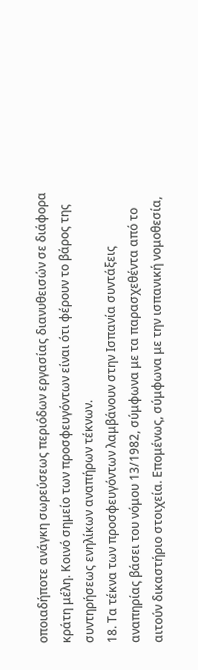οποιαδήποτε ανάγκη σωρεύσεως περιόδων εργασίας διανυθεισών σε διάφορα κράτη μέλη. Κοινό σημείο των προσφευγόντων είναι ότι φέρουν το βάρος της συντηρήσεως ενηλίκων αναπήρων τέκνων.
18. Τα τέκνα των προσφευγόντων λαμβάνουν στην Ισπανία συντάξεις αναπηρίας βάσει του νόμου 13/1982, σύμφωνα με τα παρασχεθέντα από το αιτούν δικαστήριο στοιχεία. Επομένως, σύμφωνα με την ισπανική νομοθεσία,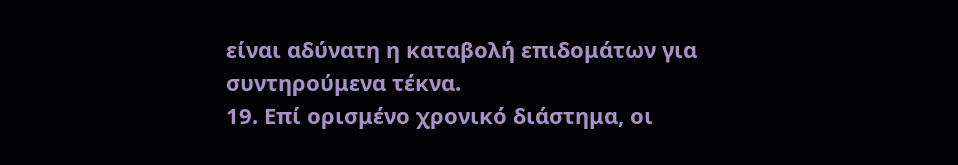είναι αδύνατη η καταβολή επιδομάτων για συντηρούμενα τέκνα.
19. Επί ορισμένο χρονικό διάστημα, οι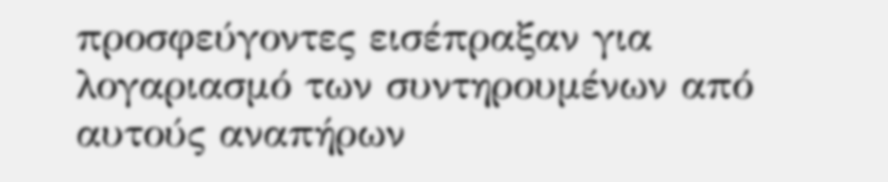προσφεύγοντες εισέπραξαν για λογαριασμό των συντηρουμένων από αυτούς αναπήρων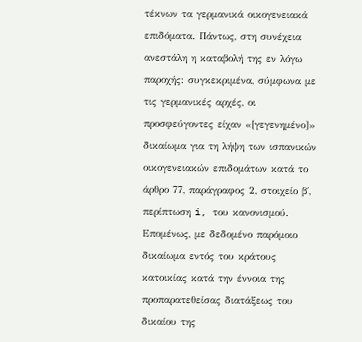τέκνων τα γερμανικά οικογενειακά επιδόματα. Πάντως, στη συνέχεια ανεστάλη η καταβολή της εν λόγω παροχής: συγκεκριμένα, σύμφωνα με τις γερμανικές αρχές, οι προσφεύγοντες είχαν «[γεγενημένο]» δικαίωμα για τη λήψη των ισπανικών οικογενειακών επιδομάτων κατά το άρθρο 77, παράγραφος 2, στοιχείο β΄, περίπτωση i, του κανονισμού. Επομένως, με δεδομένο παρόμοιο δικαίωμα εντός του κράτους κατοικίας κατά την έννοια της προπαρατεθείσας διατάξεως του δικαίου της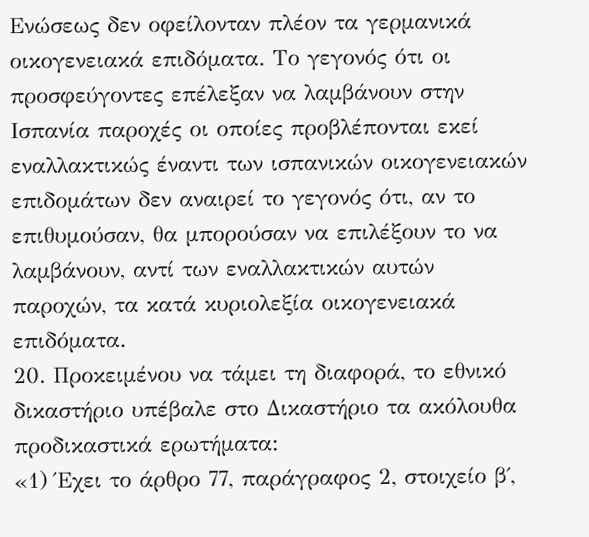Ενώσεως δεν οφείλονταν πλέον τα γερμανικά οικογενειακά επιδόματα. Το γεγονός ότι οι προσφεύγοντες επέλεξαν να λαμβάνουν στην Ισπανία παροχές οι οποίες προβλέπονται εκεί εναλλακτικώς έναντι των ισπανικών οικογενειακών επιδομάτων δεν αναιρεί το γεγονός ότι, αν το επιθυμούσαν, θα μπορούσαν να επιλέξουν το να λαμβάνουν, αντί των εναλλακτικών αυτών παροχών, τα κατά κυριολεξία οικογενειακά επιδόματα.
20. Προκειμένου να τάμει τη διαφορά, το εθνικό δικαστήριο υπέβαλε στο Δικαστήριο τα ακόλουθα προδικαστικά ερωτήματα:
«1) Έχει το άρθρο 77, παράγραφος 2, στοιχείο β΄,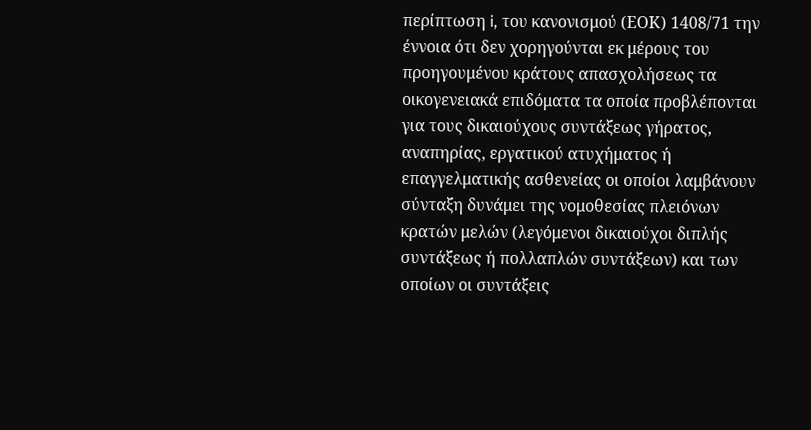περίπτωση i, του κανονισμού (ΕΟΚ) 1408/71 την έννοια ότι δεν χορηγούνται εκ μέρους του προηγουμένου κράτους απασχολήσεως τα οικογενειακά επιδόματα τα οποία προβλέπονται για τους δικαιούχους συντάξεως γήρατος, αναπηρίας, εργατικού ατυχήματος ή επαγγελματικής ασθενείας οι οποίοι λαμβάνουν σύνταξη δυνάμει της νομοθεσίας πλειόνων κρατών μελών (λεγόμενοι δικαιούχοι διπλής συντάξεως ή πολλαπλών συντάξεων) και των οποίων οι συντάξεις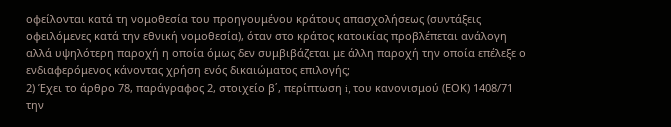οφείλονται κατά τη νομοθεσία του προηγουμένου κράτους απασχολήσεως (συντάξεις οφειλόμενες κατά την εθνική νομοθεσία), όταν στο κράτος κατοικίας προβλέπεται ανάλογη αλλά υψηλότερη παροχή η οποία όμως δεν συμβιβάζεται με άλλη παροχή την οποία επέλεξε ο ενδιαφερόμενος κάνοντας χρήση ενός δικαιώματος επιλογής;
2) Έχει το άρθρο 78, παράγραφος 2, στοιχείο β΄, περίπτωση i, του κανονισμού (ΕΟΚ) 1408/71 την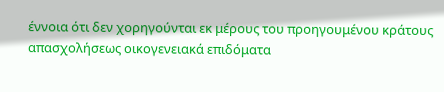έννοια ότι δεν χορηγούνται εκ μέρους του προηγουμένου κράτους απασχολήσεως οικογενειακά επιδόματα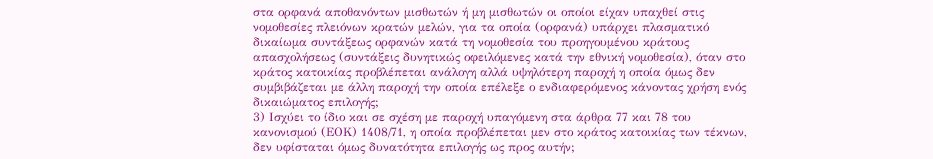στα ορφανά αποθανόντων μισθωτών ή μη μισθωτών οι οποίοι είχαν υπαχθεί στις νομοθεσίες πλειόνων κρατών μελών, για τα οποία (ορφανά) υπάρχει πλασματικό δικαίωμα συντάξεως ορφανών κατά τη νομοθεσία του προηγουμένου κράτους απασχολήσεως (συντάξεις δυνητικώς οφειλόμενες κατά την εθνική νομοθεσία), όταν στο κράτος κατοικίας προβλέπεται ανάλογη αλλά υψηλότερη παροχή η οποία όμως δεν συμβιβάζεται με άλλη παροχή την οποία επέλεξε ο ενδιαφερόμενος κάνοντας χρήση ενός δικαιώματος επιλογής;
3) Ισχύει το ίδιο και σε σχέση με παροχή υπαγόμενη στα άρθρα 77 και 78 του κανονισμού (ΕΟΚ) 1408/71, η οποία προβλέπεται μεν στο κράτος κατοικίας των τέκνων, δεν υφίσταται όμως δυνατότητα επιλογής ως προς αυτήν;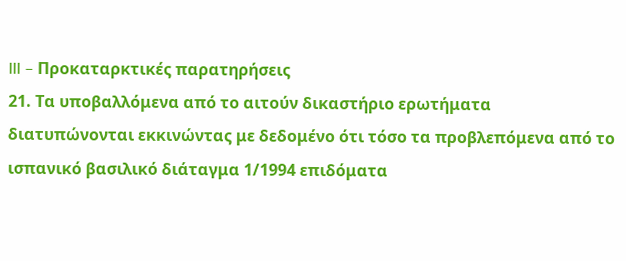III – Προκαταρκτικές παρατηρήσεις
21. Τα υποβαλλόμενα από το αιτούν δικαστήριο ερωτήματα διατυπώνονται εκκινώντας με δεδομένο ότι τόσο τα προβλεπόμενα από το ισπανικό βασιλικό διάταγμα 1/1994 επιδόματα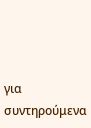για συντηρούμενα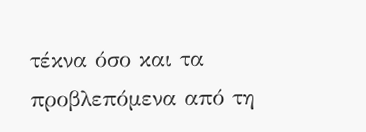τέκνα όσο και τα προβλεπόμενα από τη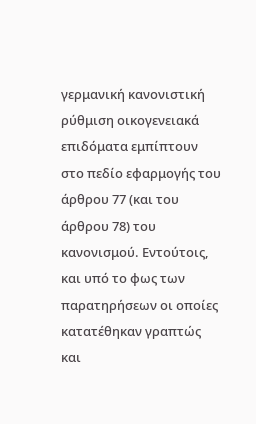γερμανική κανονιστική ρύθμιση οικογενειακά επιδόματα εμπίπτουν στο πεδίο εφαρμογής του άρθρου 77 (και του άρθρου 78) του κανονισμού. Εντούτοις, και υπό το φως των παρατηρήσεων οι οποίες κατατέθηκαν γραπτώς και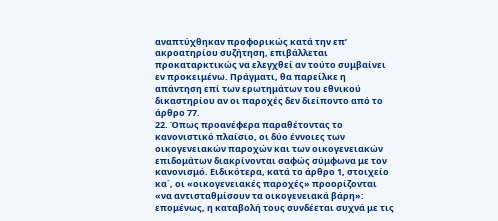αναπτύχθηκαν προφορικώς κατά την επ’ ακροατηρίου συζήτηση, επιβάλλεται προκαταρκτικώς να ελεγχθεί αν τούτο συμβαίνει εν προκειμένω. Πράγματι, θα παρείλκε η απάντηση επί των ερωτημάτων του εθνικού δικαστηρίου αν οι παροχές δεν διείποντο από το άρθρο 77.
22. Όπως προανέφερα παραθέτοντας το κανονιστικό πλαίσιο, οι δύο έννοιες των οικογενειακών παροχών και των οικογενειακών επιδομάτων διακρίνονται σαφώς σύμφωνα με τον κανονισμό. Ειδικότερα, κατά το άρθρο 1, στοιχείο κα΄, οι «οικογενειακές παροχές» προορίζονται «να αντισταθμίσουν τα οικογενειακά βάρη»: επομένως, η καταβολή τους συνδέεται συχνά με τις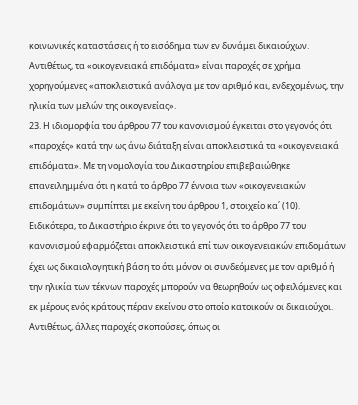κοινωνικές καταστάσεις ή το εισόδημα των εν δυνάμει δικαιούχων. Αντιθέτως, τα «οικογενειακά επιδόματα» είναι παροχές σε χρήμα χορηγούμενες «αποκλειστικά ανάλογα με τον αριθμό και, ενδεχομένως, την ηλικία των μελών της οικογενείας».
23. Η ιδιομορφία του άρθρου 77 του κανονισμού έγκειται στο γεγονός ότι «παροχές» κατά την ως άνω διάταξη είναι αποκλειστικά τα «οικογενειακά επιδόματα». Με τη νομολογία του Δικαστηρίου επιβεβαιώθηκε επανειλημμένα ότι η κατά το άρθρο 77 έννοια των «οικογενειακών επιδομάτων» συμπίπτει με εκείνη του άρθρου 1, στοιχείο κα΄ (10). Ειδικότερα, το Δικαστήριο έκρινε ότι το γεγονός ότι το άρθρο 77 του κανονισμού εφαρμόζεται αποκλειστικά επί των οικογενειακών επιδομάτων έχει ως δικαιολογητική βάση το ότι μόνον οι συνδεόμενες με τον αριθμό ή την ηλικία των τέκνων παροχές μπορούν να θεωρηθούν ως οφειλόμενες και εκ μέρους ενός κράτους πέραν εκείνου στο οποίο κατοικούν οι δικαιούχοι. Αντιθέτως, άλλες παροχές σκοπούσες, όπως οι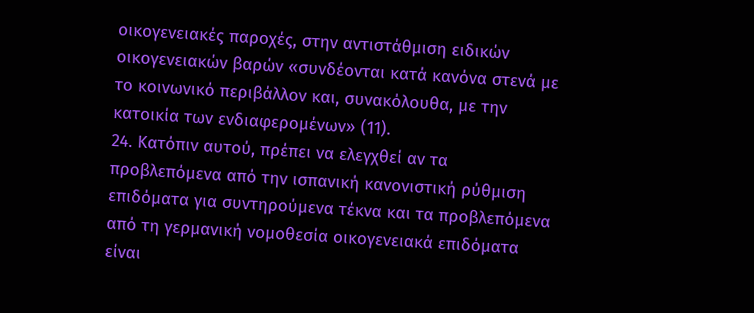οικογενειακές παροχές, στην αντιστάθμιση ειδικών οικογενειακών βαρών «συνδέονται κατά κανόνα στενά με το κοινωνικό περιβάλλον και, συνακόλουθα, με την κατοικία των ενδιαφερομένων» (11).
24. Κατόπιν αυτού, πρέπει να ελεγχθεί αν τα προβλεπόμενα από την ισπανική κανονιστική ρύθμιση επιδόματα για συντηρούμενα τέκνα και τα προβλεπόμενα από τη γερμανική νομοθεσία οικογενειακά επιδόματα είναι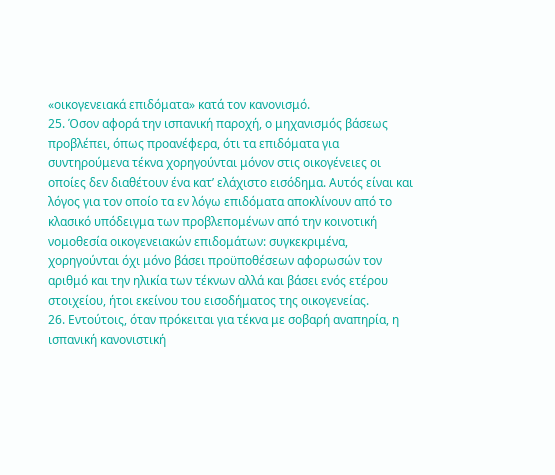«οικογενειακά επιδόματα» κατά τον κανονισμό.
25. Όσον αφορά την ισπανική παροχή, ο μηχανισμός βάσεως προβλέπει, όπως προανέφερα, ότι τα επιδόματα για συντηρούμενα τέκνα χορηγούνται μόνον στις οικογένειες οι οποίες δεν διαθέτουν ένα κατ’ ελάχιστο εισόδημα. Αυτός είναι και λόγος για τον οποίο τα εν λόγω επιδόματα αποκλίνουν από το κλασικό υπόδειγμα των προβλεπομένων από την κοινοτική νομοθεσία οικογενειακών επιδομάτων: συγκεκριμένα, χορηγούνται όχι μόνο βάσει προϋποθέσεων αφορωσών τον αριθμό και την ηλικία των τέκνων αλλά και βάσει ενός ετέρου στοιχείου, ήτοι εκείνου του εισοδήματος της οικογενείας.
26. Εντούτοις, όταν πρόκειται για τέκνα με σοβαρή αναπηρία, η ισπανική κανονιστική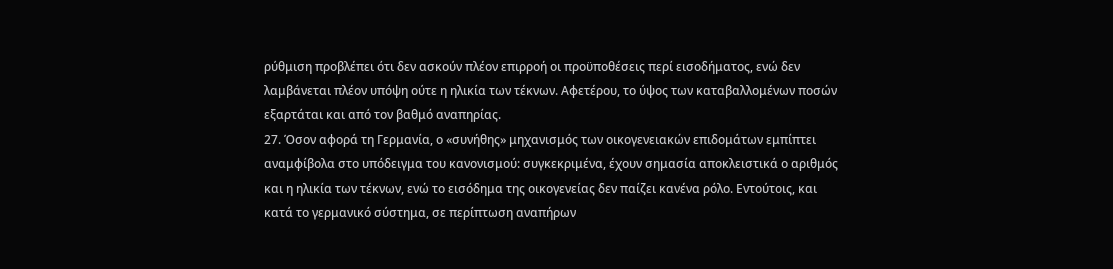ρύθμιση προβλέπει ότι δεν ασκούν πλέον επιρροή οι προϋποθέσεις περί εισοδήματος, ενώ δεν λαμβάνεται πλέον υπόψη ούτε η ηλικία των τέκνων. Αφετέρου, το ύψος των καταβαλλομένων ποσών εξαρτάται και από τον βαθμό αναπηρίας.
27. Όσον αφορά τη Γερμανία, ο «συνήθης» μηχανισμός των οικογενειακών επιδομάτων εμπίπτει αναμφίβολα στο υπόδειγμα του κανονισμού: συγκεκριμένα, έχουν σημασία αποκλειστικά ο αριθμός και η ηλικία των τέκνων, ενώ το εισόδημα της οικογενείας δεν παίζει κανένα ρόλο. Εντούτοις, και κατά το γερμανικό σύστημα, σε περίπτωση αναπήρων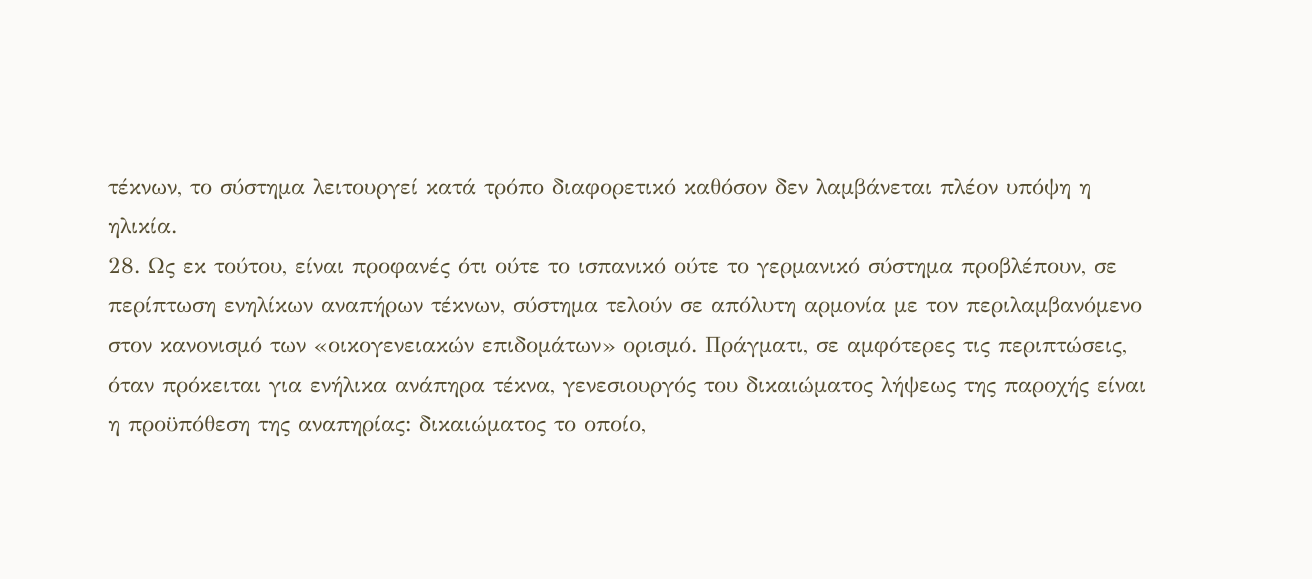τέκνων, το σύστημα λειτουργεί κατά τρόπο διαφορετικό καθόσον δεν λαμβάνεται πλέον υπόψη η ηλικία.
28. Ως εκ τούτου, είναι προφανές ότι ούτε το ισπανικό ούτε το γερμανικό σύστημα προβλέπουν, σε περίπτωση ενηλίκων αναπήρων τέκνων, σύστημα τελούν σε απόλυτη αρμονία με τον περιλαμβανόμενο στον κανονισμό των «οικογενειακών επιδομάτων» ορισμό. Πράγματι, σε αμφότερες τις περιπτώσεις, όταν πρόκειται για ενήλικα ανάπηρα τέκνα, γενεσιουργός του δικαιώματος λήψεως της παροχής είναι η προϋπόθεση της αναπηρίας: δικαιώματος το οποίο,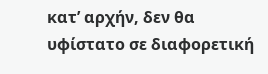κατ’ αρχήν, δεν θα υφίστατο σε διαφορετική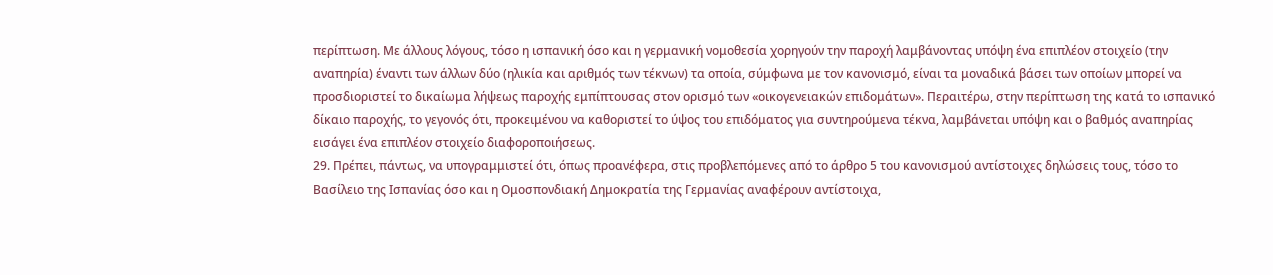περίπτωση. Με άλλους λόγους, τόσο η ισπανική όσο και η γερμανική νομοθεσία χορηγούν την παροχή λαμβάνοντας υπόψη ένα επιπλέον στοιχείο (την αναπηρία) έναντι των άλλων δύο (ηλικία και αριθμός των τέκνων) τα οποία, σύμφωνα με τον κανονισμό, είναι τα μοναδικά βάσει των οποίων μπορεί να προσδιοριστεί το δικαίωμα λήψεως παροχής εμπίπτουσας στον ορισμό των «οικογενειακών επιδομάτων». Περαιτέρω, στην περίπτωση της κατά το ισπανικό δίκαιο παροχής, το γεγονός ότι, προκειμένου να καθοριστεί το ύψος του επιδόματος για συντηρούμενα τέκνα, λαμβάνεται υπόψη και ο βαθμός αναπηρίας εισάγει ένα επιπλέον στοιχείο διαφοροποιήσεως.
29. Πρέπει, πάντως, να υπογραμμιστεί ότι, όπως προανέφερα, στις προβλεπόμενες από το άρθρο 5 του κανονισμού αντίστοιχες δηλώσεις τους, τόσο το Βασίλειο της Ισπανίας όσο και η Ομοσπονδιακή Δημοκρατία της Γερμανίας αναφέρουν αντίστοιχα,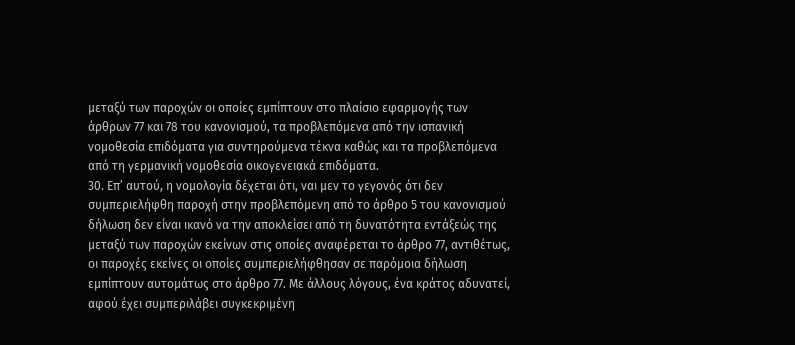μεταξύ των παροχών οι οποίες εμπίπτουν στο πλαίσιο εφαρμογής των άρθρων 77 και 78 του κανονισμού, τα προβλεπόμενα από την ισπανική νομοθεσία επιδόματα για συντηρούμενα τέκνα καθώς και τα προβλεπόμενα από τη γερμανική νομοθεσία οικογενειακά επιδόματα.
30. Επ’ αυτού, η νομολογία δέχεται ότι, ναι μεν το γεγονός ότι δεν συμπεριελήφθη παροχή στην προβλεπόμενη από το άρθρο 5 του κανονισμού δήλωση δεν είναι ικανό να την αποκλείσει από τη δυνατότητα εντάξεώς της μεταξύ των παροχών εκείνων στις οποίες αναφέρεται το άρθρο 77, αντιθέτως, οι παροχές εκείνες οι οποίες συμπεριελήφθησαν σε παρόμοια δήλωση εμπίπτουν αυτομάτως στο άρθρο 77. Με άλλους λόγους, ένα κράτος αδυνατεί, αφού έχει συμπεριλάβει συγκεκριμένη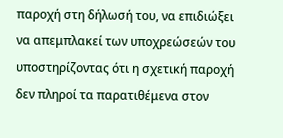παροχή στη δήλωσή του, να επιδιώξει να απεμπλακεί των υποχρεώσεών του υποστηρίζοντας ότι η σχετική παροχή δεν πληροί τα παρατιθέμενα στον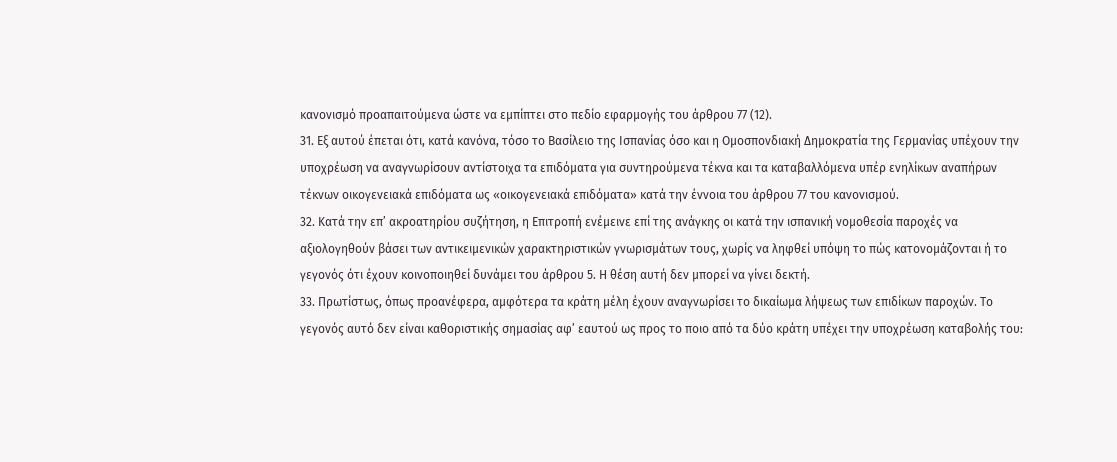κανονισμό προαπαιτούμενα ώστε να εμπίπτει στο πεδίο εφαρμογής του άρθρου 77 (12).
31. Εξ αυτού έπεται ότι, κατά κανόνα, τόσο το Βασίλειο της Ισπανίας όσο και η Ομοσπονδιακή Δημοκρατία της Γερμανίας υπέχουν την υποχρέωση να αναγνωρίσουν αντίστοιχα τα επιδόματα για συντηρούμενα τέκνα και τα καταβαλλόμενα υπέρ ενηλίκων αναπήρων τέκνων οικογενειακά επιδόματα ως «οικογενειακά επιδόματα» κατά την έννοια του άρθρου 77 του κανονισμού.
32. Κατά την επ’ ακροατηρίου συζήτηση, η Επιτροπή ενέμεινε επί της ανάγκης οι κατά την ισπανική νομοθεσία παροχές να αξιολογηθούν βάσει των αντικειμενικών χαρακτηριστικών γνωρισμάτων τους, χωρίς να ληφθεί υπόψη το πώς κατονομάζονται ή το γεγονός ότι έχουν κοινοποιηθεί δυνάμει του άρθρου 5. Η θέση αυτή δεν μπορεί να γίνει δεκτή.
33. Πρωτίστως, όπως προανέφερα, αμφότερα τα κράτη μέλη έχουν αναγνωρίσει το δικαίωμα λήψεως των επιδίκων παροχών. Το γεγονός αυτό δεν είναι καθοριστικής σημασίας αφ’ εαυτού ως προς το ποιο από τα δύο κράτη υπέχει την υποχρέωση καταβολής του: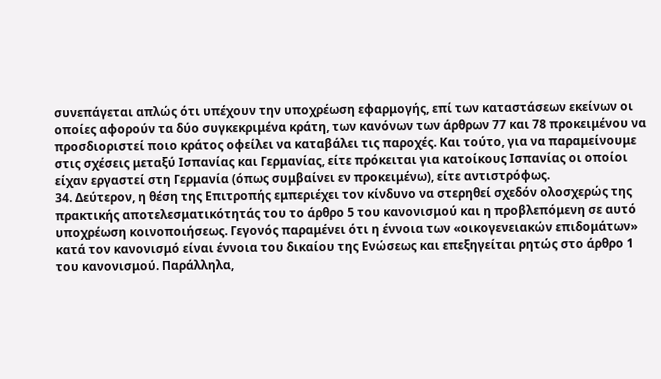συνεπάγεται απλώς ότι υπέχουν την υποχρέωση εφαρμογής, επί των καταστάσεων εκείνων οι οποίες αφορούν τα δύο συγκεκριμένα κράτη, των κανόνων των άρθρων 77 και 78 προκειμένου να προσδιοριστεί ποιο κράτος οφείλει να καταβάλει τις παροχές. Και τούτο, για να παραμείνουμε στις σχέσεις μεταξύ Ισπανίας και Γερμανίας, είτε πρόκειται για κατοίκους Ισπανίας οι οποίοι είχαν εργαστεί στη Γερμανία (όπως συμβαίνει εν προκειμένω), είτε αντιστρόφως.
34. Δεύτερον, η θέση της Επιτροπής εμπεριέχει τον κίνδυνο να στερηθεί σχεδόν ολοσχερώς της πρακτικής αποτελεσματικότητάς του το άρθρο 5 του κανονισμού και η προβλεπόμενη σε αυτό υποχρέωση κοινοποιήσεως. Γεγονός παραμένει ότι η έννοια των «οικογενειακών επιδομάτων» κατά τον κανονισμό είναι έννοια του δικαίου της Ενώσεως και επεξηγείται ρητώς στο άρθρο 1 του κανονισμού. Παράλληλα,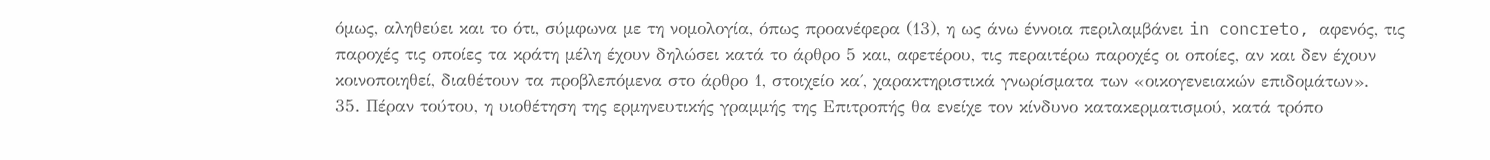όμως, αληθεύει και το ότι, σύμφωνα με τη νομολογία, όπως προανέφερα (13), η ως άνω έννοια περιλαμβάνει in concreto, αφενός, τις παροχές τις οποίες τα κράτη μέλη έχουν δηλώσει κατά το άρθρο 5 και, αφετέρου, τις περαιτέρω παροχές οι οποίες, αν και δεν έχουν κοινοποιηθεί, διαθέτουν τα προβλεπόμενα στο άρθρο 1, στοιχείο κα΄, χαρακτηριστικά γνωρίσματα των «οικογενειακών επιδομάτων».
35. Πέραν τούτου, η υιοθέτηση της ερμηνευτικής γραμμής της Επιτροπής θα ενείχε τον κίνδυνο κατακερματισμού, κατά τρόπο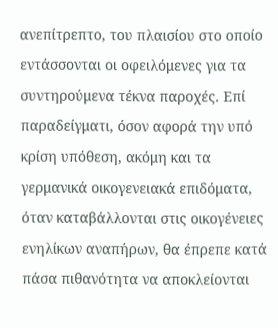ανεπίτρεπτο, του πλαισίου στο οποίο εντάσσονται οι οφειλόμενες για τα συντηρούμενα τέκνα παροχές. Επί παραδείγματι, όσον αφορά την υπό κρίση υπόθεση, ακόμη και τα γερμανικά οικογενειακά επιδόματα, όταν καταβάλλονται στις οικογένειες ενηλίκων αναπήρων, θα έπρεπε κατά πάσα πιθανότητα να αποκλείονται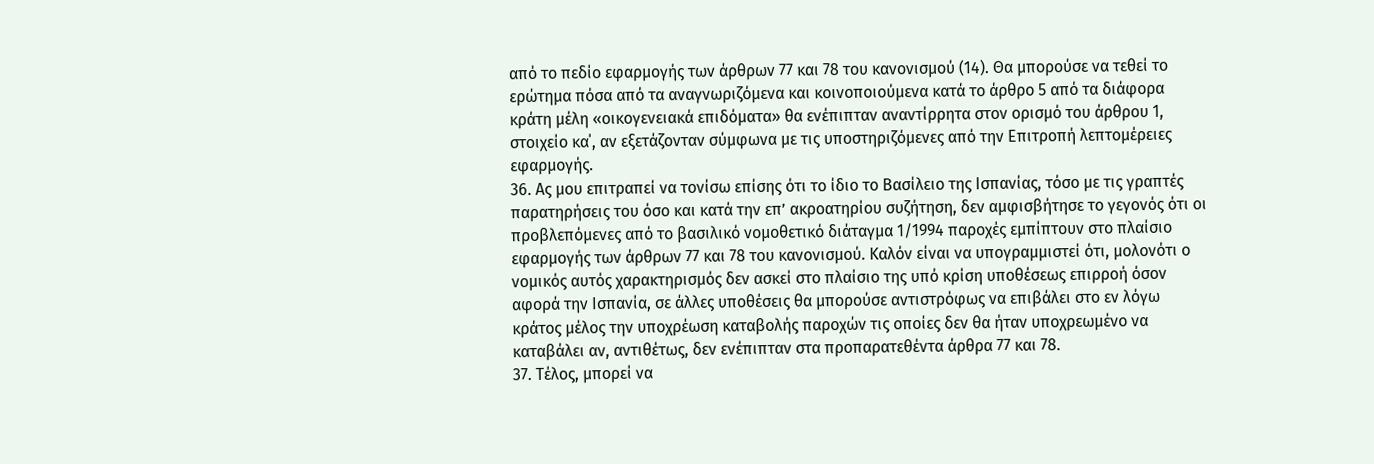από το πεδίο εφαρμογής των άρθρων 77 και 78 του κανονισμού (14). Θα μπορούσε να τεθεί το ερώτημα πόσα από τα αναγνωριζόμενα και κοινοποιούμενα κατά το άρθρο 5 από τα διάφορα κράτη μέλη «οικογενειακά επιδόματα» θα ενέπιπταν αναντίρρητα στον ορισμό του άρθρου 1, στοιχείο κα΄, αν εξετάζονταν σύμφωνα με τις υποστηριζόμενες από την Επιτροπή λεπτομέρειες εφαρμογής.
36. Ας μου επιτραπεί να τονίσω επίσης ότι το ίδιο το Βασίλειο της Ισπανίας, τόσο με τις γραπτές παρατηρήσεις του όσο και κατά την επ’ ακροατηρίου συζήτηση, δεν αμφισβήτησε το γεγονός ότι οι προβλεπόμενες από το βασιλικό νομοθετικό διάταγμα 1/1994 παροχές εμπίπτουν στο πλαίσιο εφαρμογής των άρθρων 77 και 78 του κανονισμού. Καλόν είναι να υπογραμμιστεί ότι, μολονότι ο νομικός αυτός χαρακτηρισμός δεν ασκεί στο πλαίσιο της υπό κρίση υποθέσεως επιρροή όσον αφορά την Ισπανία, σε άλλες υποθέσεις θα μπορούσε αντιστρόφως να επιβάλει στο εν λόγω κράτος μέλος την υποχρέωση καταβολής παροχών τις οποίες δεν θα ήταν υποχρεωμένο να καταβάλει αν, αντιθέτως, δεν ενέπιπταν στα προπαρατεθέντα άρθρα 77 και 78.
37. Τέλος, μπορεί να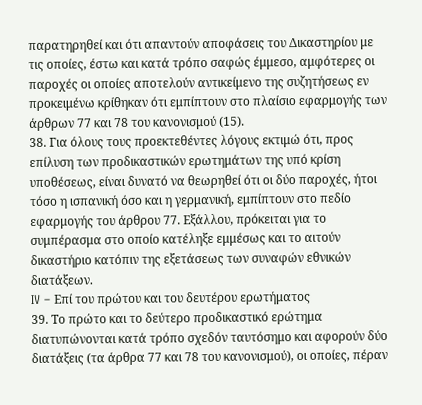παρατηρηθεί και ότι απαντούν αποφάσεις του Δικαστηρίου με τις οποίες, έστω και κατά τρόπο σαφώς έμμεσο, αμφότερες οι παροχές οι οποίες αποτελούν αντικείμενο της συζητήσεως εν προκειμένω κρίθηκαν ότι εμπίπτουν στο πλαίσιο εφαρμογής των άρθρων 77 και 78 του κανονισμού (15).
38. Για όλους τους προεκτεθέντες λόγους εκτιμώ ότι, προς επίλυση των προδικαστικών ερωτημάτων της υπό κρίση υποθέσεως, είναι δυνατό να θεωρηθεί ότι οι δύο παροχές, ήτοι τόσο η ισπανική όσο και η γερμανική, εμπίπτουν στο πεδίο εφαρμογής του άρθρου 77. Εξάλλου, πρόκειται για το συμπέρασμα στο οποίο κατέληξε εμμέσως και το αιτούν δικαστήριο κατόπιν της εξετάσεως των συναφών εθνικών διατάξεων.
IV – Επί του πρώτου και του δευτέρου ερωτήματος
39. Το πρώτο και το δεύτερο προδικαστικό ερώτημα διατυπώνονται κατά τρόπο σχεδόν ταυτόσημο και αφορούν δύο διατάξεις (τα άρθρα 77 και 78 του κανονισμού), οι οποίες, πέραν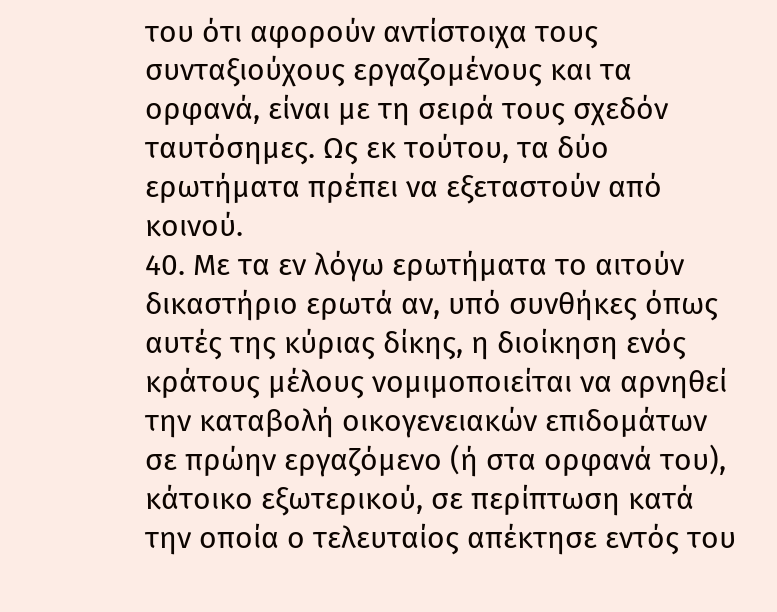του ότι αφορούν αντίστοιχα τους συνταξιούχους εργαζομένους και τα ορφανά, είναι με τη σειρά τους σχεδόν ταυτόσημες. Ως εκ τούτου, τα δύο ερωτήματα πρέπει να εξεταστούν από κοινού.
40. Με τα εν λόγω ερωτήματα το αιτούν δικαστήριο ερωτά αν, υπό συνθήκες όπως αυτές της κύριας δίκης, η διοίκηση ενός κράτους μέλους νομιμοποιείται να αρνηθεί την καταβολή οικογενειακών επιδομάτων σε πρώην εργαζόμενο (ή στα ορφανά του), κάτοικο εξωτερικού, σε περίπτωση κατά την οποία ο τελευταίος απέκτησε εντός του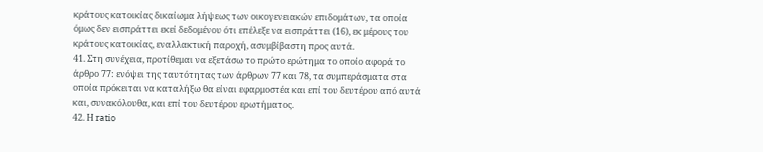κράτους κατοικίας δικαίωμα λήψεως των οικογενειακών επιδομάτων, τα οποία όμως δεν εισπράττει εκεί δεδομένου ότι επέλεξε να εισπράττει (16), εκ μέρους του κράτους κατοικίας, εναλλακτική παροχή, ασυμβίβαστη προς αυτά.
41. Στη συνέχεια, προτίθεμαι να εξετάσω το πρώτο ερώτημα το οποίο αφορά το άρθρο 77: ενόψει της ταυτότητας των άρθρων 77 και 78, τα συμπεράσματα στα οποία πρόκειται να καταλήξω θα είναι εφαρμοστέα και επί του δευτέρου από αυτά και, συνακόλουθα, και επί του δευτέρου ερωτήματος.
42. Η ratio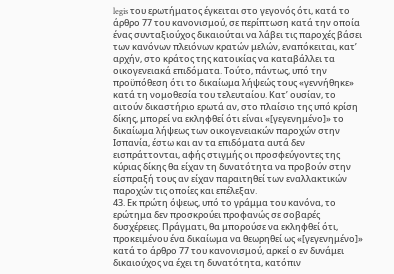legis του ερωτήματος έγκειται στο γεγονός ότι, κατά το άρθρο 77 του κανονισμού, σε περίπτωση κατά την οποία ένας συνταξιούχος δικαιούται να λάβει τις παροχές βάσει των κανόνων πλειόνων κρατών μελών, εναπόκειται, κατ’ αρχήν, στο κράτος της κατοικίας να καταβάλλει τα οικογενειακά επιδόματα. Τούτο, πάντως, υπό την προϋπόθεση ότι το δικαίωμα λήψεώς τους «γεννήθηκε» κατά τη νομοθεσία του τελευταίου. Κατ’ ουσίαν, το αιτούν δικαστήριο ερωτά αν, στο πλαίσιο της υπό κρίση δίκης, μπορεί να εκληφθεί ότι είναι «[γεγενημένο]» το δικαίωμα λήψεως των οικογενειακών παροχών στην Ισπανία, έστω και αν τα επιδόματα αυτά δεν εισπράττονται, αφής στιγμής οι προσφεύγοντες της κύριας δίκης θα είχαν τη δυνατότητα να προβούν στην είσπραξή τους αν είχαν παραιτηθεί των εναλλακτικών παροχών τις οποίες και επέλεξαν.
43. Εκ πρώτη όψεως, υπό το γράμμα του κανόνα, το ερώτημα δεν προσκρούει προφανώς σε σοβαρές δυσχέρειες. Πράγματι, θα μπορούσε να εκληφθεί ότι, προκειμένου ένα δικαίωμα να θεωρηθεί ως «[γεγενημένο]» κατά το άρθρο 77 του κανονισμού, αρκεί ο εν δυνάμει δικαιούχος να έχει τη δυνατότητα, κατόπιν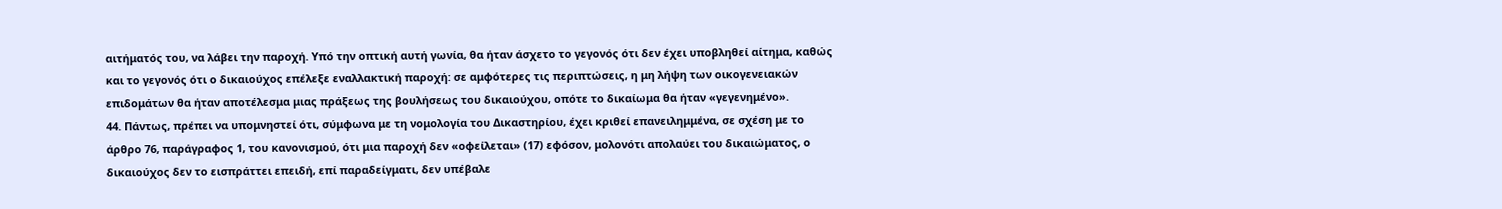αιτήματός του, να λάβει την παροχή. Υπό την οπτική αυτή γωνία, θα ήταν άσχετο το γεγονός ότι δεν έχει υποβληθεί αίτημα, καθώς και το γεγονός ότι ο δικαιούχος επέλεξε εναλλακτική παροχή: σε αμφότερες τις περιπτώσεις, η μη λήψη των οικογενειακών επιδομάτων θα ήταν αποτέλεσμα μιας πράξεως της βουλήσεως του δικαιούχου, οπότε το δικαίωμα θα ήταν «γεγενημένο».
44. Πάντως, πρέπει να υπομνηστεί ότι, σύμφωνα με τη νομολογία του Δικαστηρίου, έχει κριθεί επανειλημμένα, σε σχέση με το άρθρο 76, παράγραφος 1, του κανονισμού, ότι μια παροχή δεν «οφείλεται» (17) εφόσον, μολονότι απολαύει του δικαιώματος, ο δικαιούχος δεν το εισπράττει επειδή, επί παραδείγματι, δεν υπέβαλε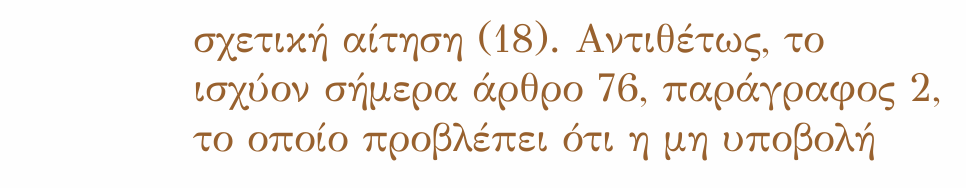σχετική αίτηση (18). Αντιθέτως, το ισχύον σήμερα άρθρο 76, παράγραφος 2, το οποίο προβλέπει ότι η μη υποβολή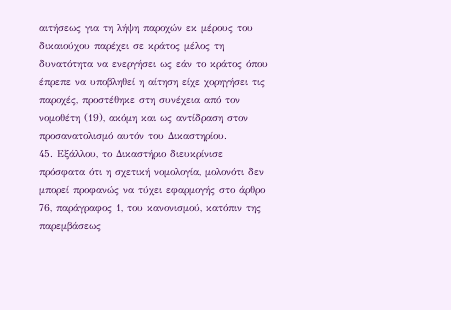αιτήσεως για τη λήψη παροχών εκ μέρους του δικαιούχου παρέχει σε κράτος μέλος τη δυνατότητα να ενεργήσει ως εάν το κράτος όπου έπρεπε να υποβληθεί η αίτηση είχε χορηγήσει τις παροχές, προστέθηκε στη συνέχεια από τον νομοθέτη (19), ακόμη και ως αντίδραση στον προσανατολισμό αυτόν του Δικαστηρίου.
45. Εξάλλου, το Δικαστήριο διευκρίνισε πρόσφατα ότι η σχετική νομολογία, μολονότι δεν μπορεί προφανώς να τύχει εφαρμογής στο άρθρο 76, παράγραφος 1, του κανονισμού, κατόπιν της παρεμβάσεως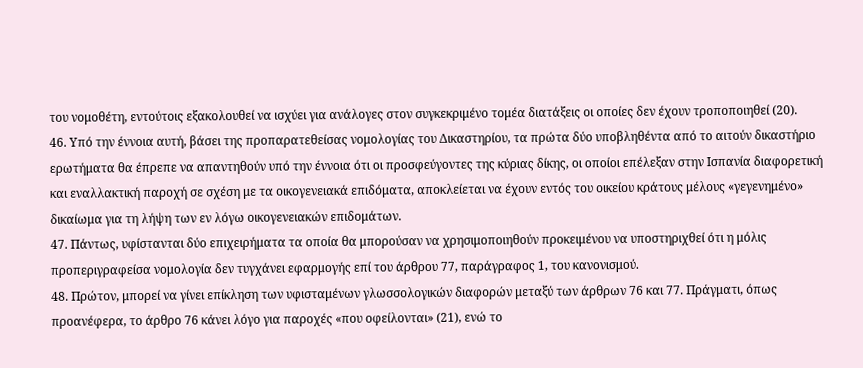του νομοθέτη, εντούτοις εξακολουθεί να ισχύει για ανάλογες στον συγκεκριμένο τομέα διατάξεις οι οποίες δεν έχουν τροποποιηθεί (20).
46. Υπό την έννοια αυτή, βάσει της προπαρατεθείσας νομολογίας του Δικαστηρίου, τα πρώτα δύο υποβληθέντα από το αιτούν δικαστήριο ερωτήματα θα έπρεπε να απαντηθούν υπό την έννοια ότι οι προσφεύγοντες της κύριας δίκης, οι οποίοι επέλεξαν στην Ισπανία διαφορετική και εναλλακτική παροχή σε σχέση με τα οικογενειακά επιδόματα, αποκλείεται να έχουν εντός του οικείου κράτους μέλους «γεγενημένο» δικαίωμα για τη λήψη των εν λόγω οικογενειακών επιδομάτων.
47. Πάντως, υφίστανται δύο επιχειρήματα τα οποία θα μπορούσαν να χρησιμοποιηθούν προκειμένου να υποστηριχθεί ότι η μόλις προπεριγραφείσα νομολογία δεν τυγχάνει εφαρμογής επί του άρθρου 77, παράγραφος 1, του κανονισμού.
48. Πρώτον, μπορεί να γίνει επίκληση των υφισταμένων γλωσσολογικών διαφορών μεταξύ των άρθρων 76 και 77. Πράγματι, όπως προανέφερα, το άρθρο 76 κάνει λόγο για παροχές «που οφείλονται» (21), ενώ το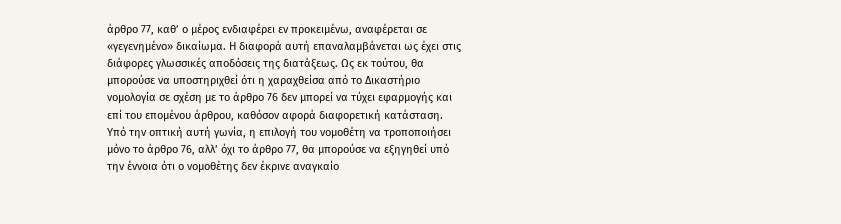άρθρο 77, καθ’ ο μέρος ενδιαφέρει εν προκειμένω, αναφέρεται σε «γεγενημένο» δικαίωμα. Η διαφορά αυτή επαναλαμβάνεται ως έχει στις διάφορες γλωσσικές αποδόσεις της διατάξεως. Ως εκ τούτου, θα μπορούσε να υποστηριχθεί ότι η χαραχθείσα από το Δικαστήριο νομολογία σε σχέση με το άρθρο 76 δεν μπορεί να τύχει εφαρμογής και επί του επομένου άρθρου, καθόσον αφορά διαφορετική κατάσταση. Υπό την οπτική αυτή γωνία, η επιλογή του νομοθέτη να τροποποιήσει μόνο το άρθρο 76, αλλ’ όχι το άρθρο 77, θα μπορούσε να εξηγηθεί υπό την έννοια ότι ο νομοθέτης δεν έκρινε αναγκαίο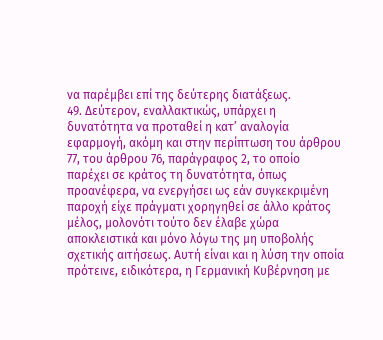να παρέμβει επί της δεύτερης διατάξεως.
49. Δεύτερον, εναλλακτικώς, υπάρχει η δυνατότητα να προταθεί η κατ’ αναλογία εφαρμογή, ακόμη και στην περίπτωση του άρθρου 77, του άρθρου 76, παράγραφος 2, το οποίο παρέχει σε κράτος τη δυνατότητα, όπως προανέφερα, να ενεργήσει ως εάν συγκεκριμένη παροχή είχε πράγματι χορηγηθεί σε άλλο κράτος μέλος, μολονότι τούτο δεν έλαβε χώρα αποκλειστικά και μόνο λόγω της μη υποβολής σχετικής αιτήσεως. Αυτή είναι και η λύση την οποία πρότεινε, ειδικότερα, η Γερμανική Κυβέρνηση με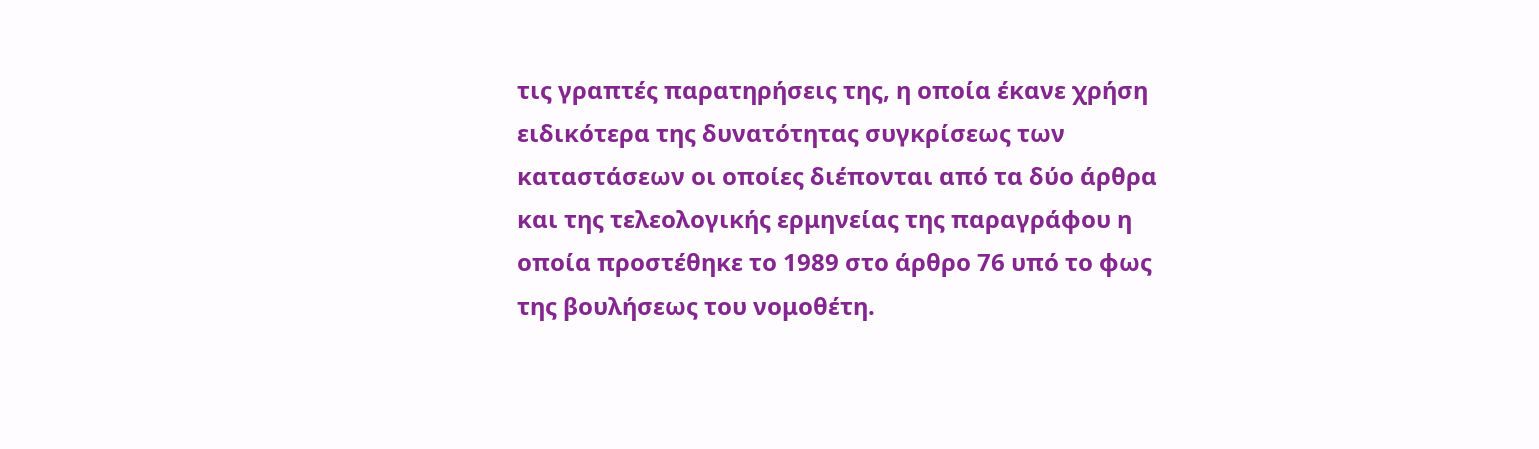τις γραπτές παρατηρήσεις της, η οποία έκανε χρήση ειδικότερα της δυνατότητας συγκρίσεως των καταστάσεων οι οποίες διέπονται από τα δύο άρθρα και της τελεολογικής ερμηνείας της παραγράφου η οποία προστέθηκε το 1989 στο άρθρο 76 υπό το φως της βουλήσεως του νομοθέτη.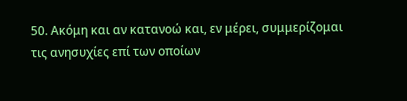50. Ακόμη και αν κατανοώ και, εν μέρει, συμμερίζομαι τις ανησυχίες επί των οποίων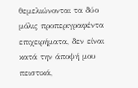θεμελιώνονται τα δύο μόλις προπεριγραφέντα επιχειρήματα, δεν είναι κατά την άποψή μου πειστικά,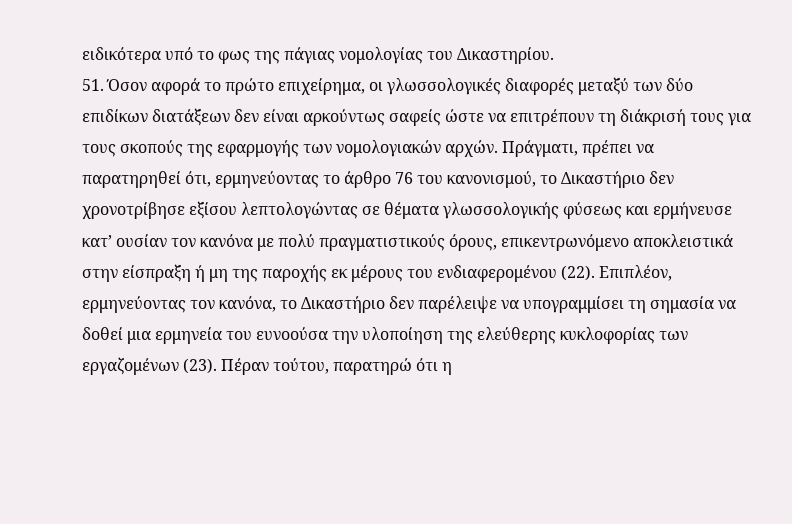ειδικότερα υπό το φως της πάγιας νομολογίας του Δικαστηρίου.
51. Όσον αφορά το πρώτο επιχείρημα, οι γλωσσολογικές διαφορές μεταξύ των δύο επιδίκων διατάξεων δεν είναι αρκούντως σαφείς ώστε να επιτρέπουν τη διάκρισή τους για τους σκοπούς της εφαρμογής των νομολογιακών αρχών. Πράγματι, πρέπει να παρατηρηθεί ότι, ερμηνεύοντας το άρθρο 76 του κανονισμού, το Δικαστήριο δεν χρονοτρίβησε εξίσου λεπτολογώντας σε θέματα γλωσσολογικής φύσεως και ερμήνευσε κατ’ ουσίαν τον κανόνα με πολύ πραγματιστικούς όρους, επικεντρωνόμενο αποκλειστικά στην είσπραξη ή μη της παροχής εκ μέρους του ενδιαφερομένου (22). Επιπλέον, ερμηνεύοντας τον κανόνα, το Δικαστήριο δεν παρέλειψε να υπογραμμίσει τη σημασία να δοθεί μια ερμηνεία του ευνοούσα την υλοποίηση της ελεύθερης κυκλοφορίας των εργαζομένων (23). Πέραν τούτου, παρατηρώ ότι η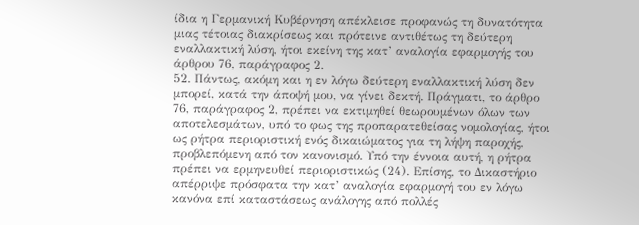ίδια η Γερμανική Κυβέρνηση απέκλεισε προφανώς τη δυνατότητα μιας τέτοιας διακρίσεως και πρότεινε αντιθέτως τη δεύτερη εναλλακτική λύση, ήτοι εκείνη της κατ’ αναλογία εφαρμογής του άρθρου 76, παράγραφος 2.
52. Πάντως, ακόμη και η εν λόγω δεύτερη εναλλακτική λύση δεν μπορεί, κατά την άποψή μου, να γίνει δεκτή. Πράγματι, το άρθρο 76, παράγραφος 2, πρέπει να εκτιμηθεί θεωρουμένων όλων των αποτελεσμάτων, υπό το φως της προπαρατεθείσας νομολογίας, ήτοι ως ρήτρα περιοριστική ενός δικαιώματος για τη λήψη παροχής, προβλεπόμενη από τον κανονισμό. Υπό την έννοια αυτή, η ρήτρα πρέπει να ερμηνευθεί περιοριστικώς (24). Επίσης, το Δικαστήριο απέρριψε πρόσφατα την κατ’ αναλογία εφαρμογή του εν λόγω κανόνα επί καταστάσεως ανάλογης από πολλές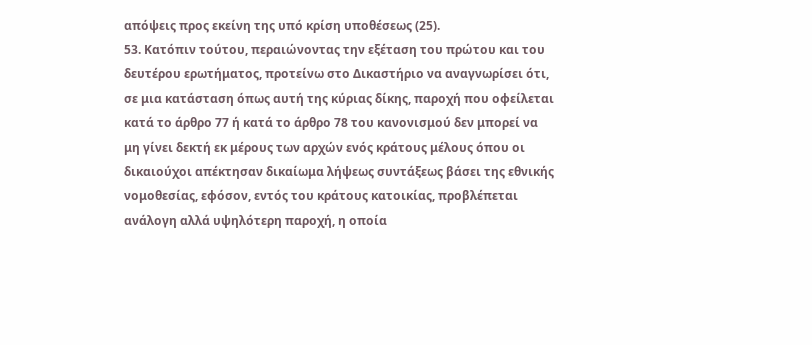απόψεις προς εκείνη της υπό κρίση υποθέσεως (25).
53. Κατόπιν τούτου, περαιώνοντας την εξέταση του πρώτου και του δευτέρου ερωτήματος, προτείνω στο Δικαστήριο να αναγνωρίσει ότι, σε μια κατάσταση όπως αυτή της κύριας δίκης, παροχή που οφείλεται κατά το άρθρο 77 ή κατά το άρθρο 78 του κανονισμού δεν μπορεί να μη γίνει δεκτή εκ μέρους των αρχών ενός κράτους μέλους όπου οι δικαιούχοι απέκτησαν δικαίωμα λήψεως συντάξεως βάσει της εθνικής νομοθεσίας, εφόσον, εντός του κράτους κατοικίας, προβλέπεται ανάλογη αλλά υψηλότερη παροχή, η οποία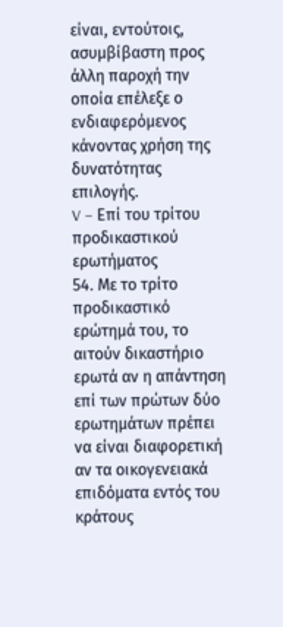είναι, εντούτοις, ασυμβίβαστη προς άλλη παροχή την οποία επέλεξε ο ενδιαφερόμενος κάνοντας χρήση της δυνατότητας επιλογής.
V – Επί του τρίτου προδικαστικού ερωτήματος
54. Με το τρίτο προδικαστικό ερώτημά του, το αιτούν δικαστήριο ερωτά αν η απάντηση επί των πρώτων δύο ερωτημάτων πρέπει να είναι διαφορετική αν τα οικογενειακά επιδόματα εντός του κράτους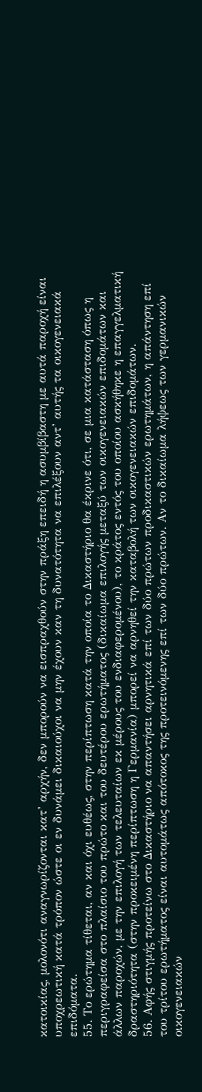κατοικίας, μολονότι αναγνωρίζονται κατ’ αρχήν, δεν μπορούν να εισπραχθούν στην πράξη επειδή η ασυμβίβαστη με αυτά παροχή είναι υποχρεωτική κατά τρόπον ώστε οι εν δυνάμει δικαιούχοι να μην έχουν καν τη δυνατότητα να επιλέξουν αντ’ αυτής τα οικογενειακά επιδόματα.
55. Το ερώτημα τίθεται, αν και όχι ευθέως, στην περίπτωση κατά την οποία το Δικαστήριο θα έκρινε ότι, σε μια κατάσταση όπως η περιγραφείσα στο πλαίσιο του πρώτο και του δευτέρου ερωτήματος (δικαίωμα επιλογής μεταξύ των οικογενειακών επιδομάτων και άλλων παροχών, με την επιλογή των τελευταίων εκ μέρους του ενδιαφερομένου), το κράτος εντός του οποίου ασκήθηκε η επαγγελματική δραστηριότητα (στην προκειμένη περίπτωση η Γερμανία) μπορεί να αρνηθεί την καταβολή των οικογενειακών επιδομάτων.
56. Αφής στιγμής προτείνω στο Δικαστήριο να απαντήσει αρνητικά επί των δύο πρώτων προδικαστικών ερωτημάτων, η απάντηση επί του τρίτου ερωτήματος είναι αυτομάτως απότοκος της προτεινόμενης επί των δύο πρώτων. Αν το δικαίωμα λήψεως των γερμανικών οικογενειακών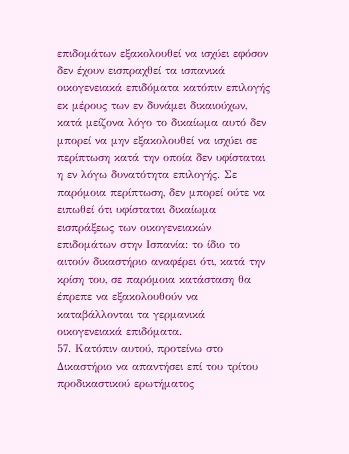επιδομάτων εξακολουθεί να ισχύει εφόσον δεν έχουν εισπραχθεί τα ισπανικά οικογενειακά επιδόματα κατόπιν επιλογής εκ μέρους των εν δυνάμει δικαιούχων, κατά μείζονα λόγο το δικαίωμα αυτό δεν μπορεί να μην εξακολουθεί να ισχύει σε περίπτωση κατά την οποία δεν υφίσταται η εν λόγω δυνατότητα επιλογής. Σε παρόμοια περίπτωση, δεν μπορεί ούτε να ειπωθεί ότι υφίσταται δικαίωμα εισπράξεως των οικογενειακών επιδομάτων στην Ισπανία: το ίδιο το αιτούν δικαστήριο αναφέρει ότι, κατά την κρίση του, σε παρόμοια κατάσταση θα έπρεπε να εξακολουθούν να καταβάλλονται τα γερμανικά οικογενειακά επιδόματα.
57. Κατόπιν αυτού, προτείνω στο Δικαστήριο να απαντήσει επί του τρίτου προδικαστικού ερωτήματος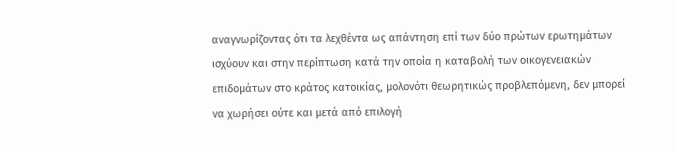αναγνωρίζοντας ότι τα λεχθέντα ως απάντηση επί των δύο πρώτων ερωτημάτων ισχύουν και στην περίπτωση κατά την οποία η καταβολή των οικογενειακών επιδομάτων στο κράτος κατοικίας, μολονότι θεωρητικώς προβλεπόμενη, δεν μπορεί να χωρήσει ούτε και μετά από επιλογή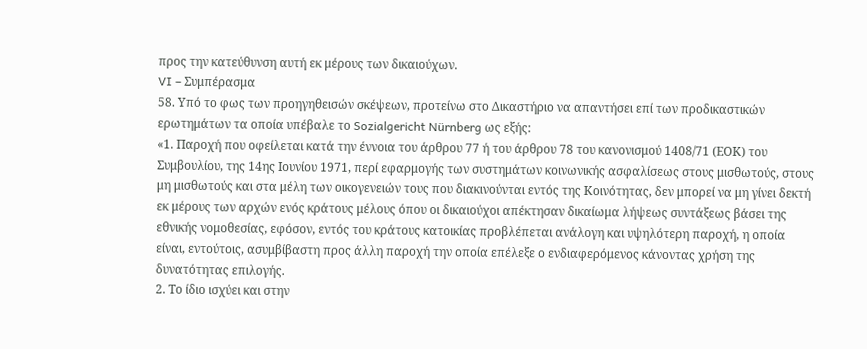προς την κατεύθυνση αυτή εκ μέρους των δικαιούχων.
VI – Συμπέρασμα
58. Υπό το φως των προηγηθεισών σκέψεων, προτείνω στο Δικαστήριο να απαντήσει επί των προδικαστικών ερωτημάτων τα οποία υπέβαλε το Sozialgericht Nürnberg ως εξής:
«1. Παροχή που οφείλεται κατά την έννοια του άρθρου 77 ή του άρθρου 78 του κανονισμού 1408/71 (ΕΟΚ) του Συμβουλίου, της 14ης Ιουνίου 1971, περί εφαρμογής των συστημάτων κοινωνικής ασφαλίσεως στους μισθωτούς, στους μη μισθωτούς και στα μέλη των οικογενειών τους που διακινούνται εντός της Κοινότητας, δεν μπορεί να μη γίνει δεκτή εκ μέρους των αρχών ενός κράτους μέλους όπου οι δικαιούχοι απέκτησαν δικαίωμα λήψεως συντάξεως βάσει της εθνικής νομοθεσίας, εφόσον, εντός του κράτους κατοικίας προβλέπεται ανάλογη και υψηλότερη παροχή, η οποία είναι, εντούτοις, ασυμβίβαστη προς άλλη παροχή την οποία επέλεξε ο ενδιαφερόμενος κάνοντας χρήση της δυνατότητας επιλογής.
2. Το ίδιο ισχύει και στην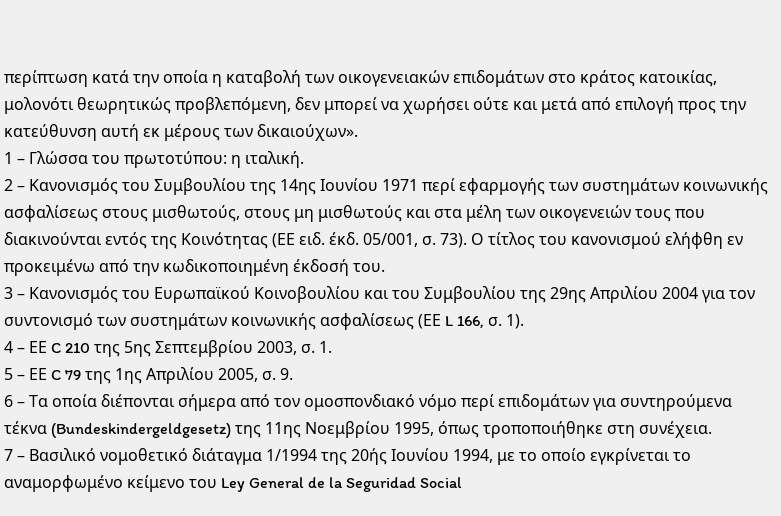περίπτωση κατά την οποία η καταβολή των οικογενειακών επιδομάτων στο κράτος κατοικίας, μολονότι θεωρητικώς προβλεπόμενη, δεν μπορεί να χωρήσει ούτε και μετά από επιλογή προς την κατεύθυνση αυτή εκ μέρους των δικαιούχων».
1 – Γλώσσα του πρωτοτύπου: η ιταλική.
2 – Κανονισμός του Συμβουλίου της 14ης Ιουνίου 1971 περί εφαρμογής των συστημάτων κοινωνικής ασφαλίσεως στους μισθωτούς, στους μη μισθωτούς και στα μέλη των οικογενειών τους που διακινούνται εντός της Κοινότητας (ΕΕ ειδ. έκδ. 05/001, σ. 73). Ο τίτλος του κανονισμού ελήφθη εν προκειμένω από την κωδικοποιημένη έκδοσή του.
3 – Κανονισμός του Ευρωπαϊκού Κοινοβουλίου και του Συμβουλίου της 29ης Απριλίου 2004 για τον συντονισμό των συστημάτων κοινωνικής ασφαλίσεως (ΕΕ L 166, σ. 1).
4 – ΕΕ C 210 της 5ης Σεπτεμβρίου 2003, σ. 1.
5 – ΕΕ C 79 της 1ης Απριλίου 2005, σ. 9.
6 – Τα οποία διέπονται σήμερα από τον ομοσπονδιακό νόμο περί επιδομάτων για συντηρούμενα τέκνα (Bundeskindergeldgesetz) της 11ης Νοεμβρίου 1995, όπως τροποποιήθηκε στη συνέχεια.
7 – Βασιλικό νομοθετικό διάταγμα 1/1994 της 20ής Ιουνίου 1994, με το οποίο εγκρίνεται το αναμορφωμένο κείμενο του Ley General de la Seguridad Social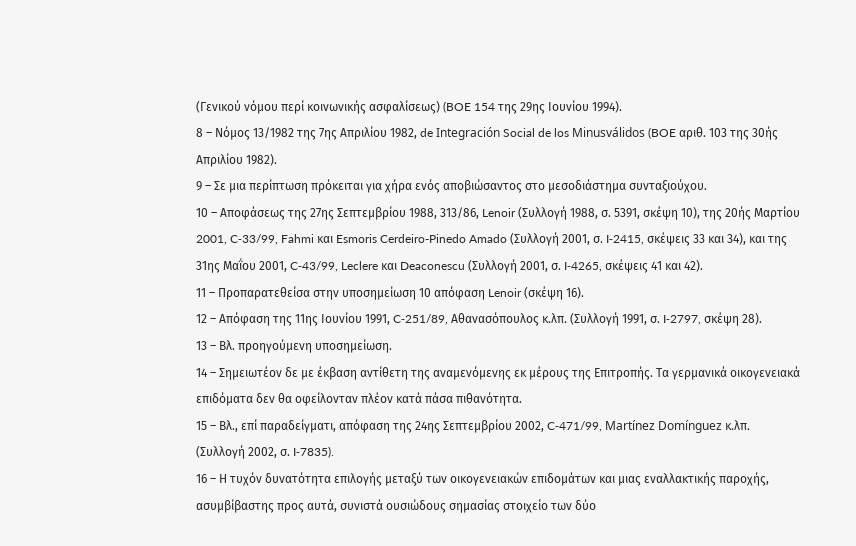(Γενικού νόμου περί κοινωνικής ασφαλίσεως) (BOE 154 της 29ης Ιουνίου 1994).
8 – Νόμος 13/1982 της 7ης Απριλίου 1982, de Integración Social de los Minusválidos (BOE αριθ. 103 της 30ής Απριλίου 1982).
9 – Σε μια περίπτωση πρόκειται για χήρα ενός αποβιώσαντος στο μεσοδιάστημα συνταξιούχου.
10 – Αποφάσεως της 27ης Σεπτεμβρίου 1988, 313/86, Lenoir (Συλλογή 1988, σ. 5391, σκέψη 10), της 20ής Μαρτίου 2001, C‑33/99, Fahmi και Esmoris Cerdeiro-Pinedo Amado (Συλλογή 2001, σ. I‑2415, σκέψεις 33 και 34), και της 31ης Μαΐου 2001, C‑43/99, Leclere και Deaconescu (Συλλογή 2001, σ. I‑4265, σκέψεις 41 και 42).
11 – Προπαρατεθείσα στην υποσημείωση 10 απόφαση Lenoir (σκέψη 16).
12 – Απόφαση της 11ης Ιουνίου 1991, C‑251/89, Αθανασόπουλος κ.λπ. (Συλλογή 1991, σ. I‑2797, σκέψη 28).
13 – Βλ. προηγούμενη υποσημείωση.
14 – Σημειωτέον δε με έκβαση αντίθετη της αναμενόμενης εκ μέρους της Επιτροπής. Τα γερμανικά οικογενειακά επιδόματα δεν θα οφείλονταν πλέον κατά πάσα πιθανότητα.
15 – Βλ., επί παραδείγματι, απόφαση της 24ης Σεπτεμβρίου 2002, C‑471/99, Martínez Domínguez κ.λπ. (Συλλογή 2002, σ. I‑7835).
16 – Η τυχόν δυνατότητα επιλογής μεταξύ των οικογενειακών επιδομάτων και μιας εναλλακτικής παροχής, ασυμβίβαστης προς αυτά, συνιστά ουσιώδους σημασίας στοιχείο των δύο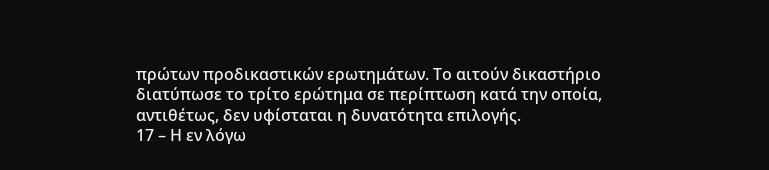πρώτων προδικαστικών ερωτημάτων. Το αιτούν δικαστήριο διατύπωσε το τρίτο ερώτημα σε περίπτωση κατά την οποία, αντιθέτως, δεν υφίσταται η δυνατότητα επιλογής.
17 – Η εν λόγω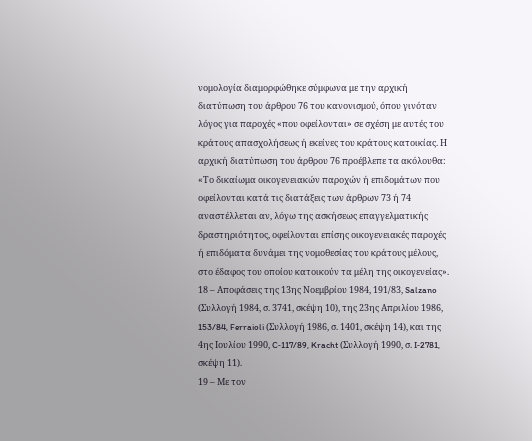νομολογία διαμορφώθηκε σύμφωνα με την αρχική διατύπωση του άρθρου 76 του κανονισμού, όπου γινόταν λόγος για παροχές «που οφείλονται» σε σχέση με αυτές του κράτους απασχολήσεως ή εκείνες του κράτους κατοικίας. Η αρχική διατύπωση του άρθρου 76 προέβλεπε τα ακόλουθα: «Το δικαίωμα οικογενειακών παροχών ή επιδομάτων που οφείλονται κατά τις διατάξεις των άρθρων 73 ή 74 αναστέλλεται αν, λόγω της ασκήσεως επαγγελματικής δραστηριότητος, οφείλονται επίσης οικογενειακές παροχές ή επιδόματα δυνάμει της νομοθεσίας του κράτους μέλους, στο έδαφος του οποίου κατοικούν τα μέλη της οικογενείας».
18 – Αποφάσεις της 13ης Νοεμβρίου 1984, 191/83, Salzano (Συλλογή 1984, σ. 3741, σκέψη 10), της 23ης Απριλίου 1986, 153/84, Ferraioli (Συλλογή 1986, σ. 1401, σκέψη 14), και της 4ης Ιουλίου 1990, C‑117/89, Kracht (Συλλογή 1990, σ. I‑2781, σκέψη 11).
19 – Με τον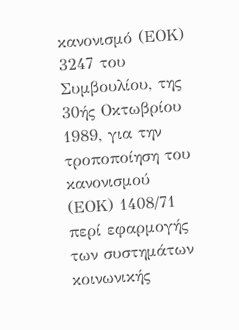κανονισμό (ΕΟΚ) 3247 του Συμβουλίου, της 30ής Οκτωβρίου 1989, για την τροποποίηση του κανονισμού (ΕΟΚ) 1408/71 περί εφαρμογής των συστημάτων κοινωνικής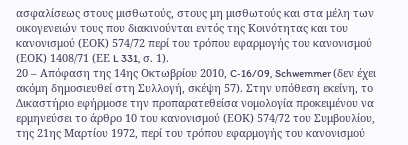ασφαλίσεως στους μισθωτούς, στους μη μισθωτούς και στα μέλη των οικογενειών τους που διακινούνται εντός της Κοινότητας και του κανονισμού (ΕΟΚ) 574/72 περί του τρόπου εφαρμογής του κανονισμού (ΕΟΚ) 1408/71 (ΕΕ L 331, σ. 1).
20 – Απόφαση της 14ης Οκτωβρίου 2010, C‑16/09, Schwemmer (δεν έχει ακόμη δημοσιευθεί στη Συλλογή, σκέψη 57). Στην υπόθεση εκείνη, το Δικαστήριο εφήρμοσε την προπαρατεθείσα νομολογία προκειμένου να ερμηνεύσει το άρθρο 10 του κανονισμού (ΕΟΚ) 574/72 του Συμβουλίου, της 21ης Μαρτίου 1972, περί του τρόπου εφαρμογής του κανονισμού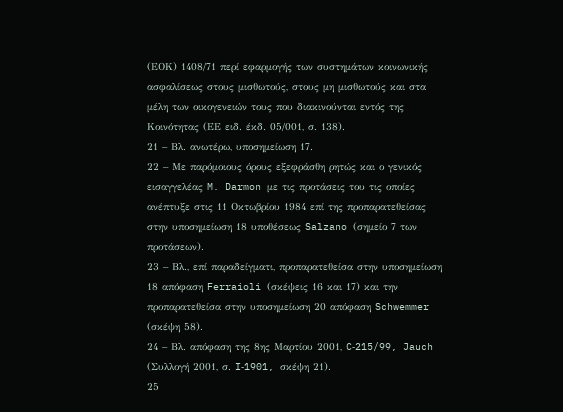(ΕΟΚ) 1408/71 περί εφαρμογής των συστημάτων κοινωνικής ασφαλίσεως στους μισθωτούς, στους μη μισθωτούς και στα μέλη των οικογενειών τους που διακινούνται εντός της Κοινότητας (ΕΕ ειδ. έκδ. 05/001, σ. 138).
21 – Βλ. ανωτέρω, υποσημείωση 17.
22 – Με παρόμοιους όρους εξεφράσθη ρητώς και ο γενικός εισαγγελέας M. Darmon με τις προτάσεις του τις οποίες ανέπτυξε στις 11 Οκτωβρίου 1984 επί της προπαρατεθείσας στην υποσημείωση 18 υποθέσεως Salzano (σημείο 7 των προτάσεων).
23 – Βλ., επί παραδείγματι, προπαρατεθείσα στην υποσημείωση 18 απόφαση Ferraioli (σκέψεις 16 και 17) και την προπαρατεθείσα στην υποσημείωση 20 απόφαση Schwemmer (σκέψη 58).
24 – Βλ. απόφαση της 8ης Μαρτίου 2001, C‑215/99, Jauch (Συλλογή 2001, σ. I‑1901, σκέψη 21).
25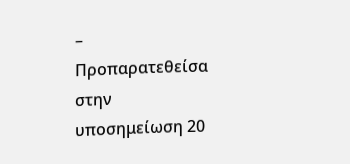– Προπαρατεθείσα στην υποσημείωση 20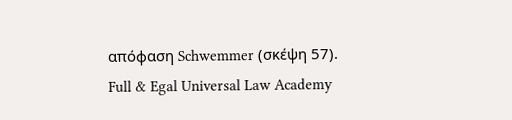απόφαση Schwemmer (σκέψη 57).
Full & Egal Universal Law Academy